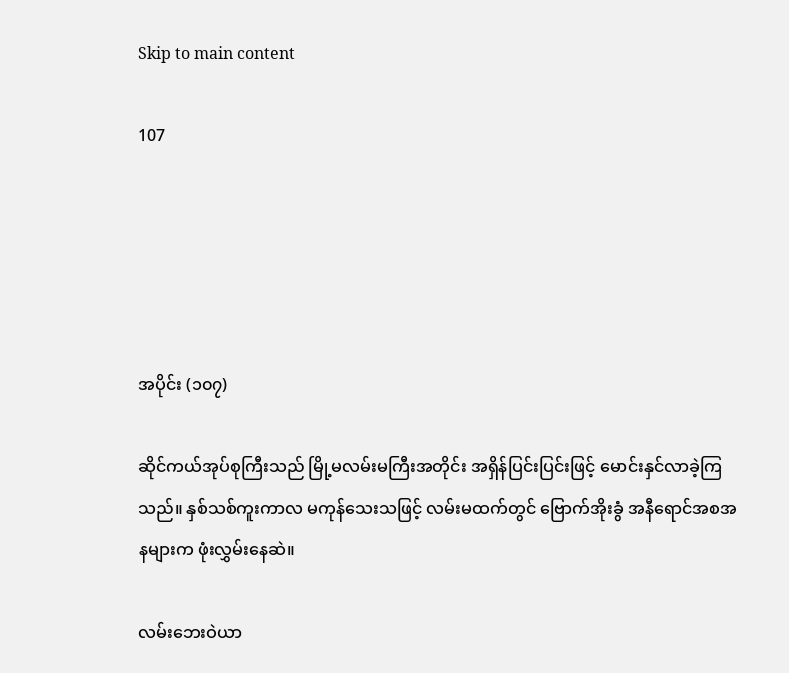Skip to main content

107





အပိုင်း (၁၀၇)

ဆိုင်ကယ်အုပ်စုကြီးသည် မြို့မလမ်းမကြီးအတိုင်း အရှိန်ပြင်းပြင်းဖြင့် မောင်းနှင်လာခဲ့ကြသည်။ နှစ်သစ်ကူးကာလ မကုန်သေးသဖြင့် လမ်းမထက်တွင် ဗြောက်အိုးခွံ အနီရောင်အစအနများက ဖုံးလွှမ်းနေဆဲ။

လမ်းဘေးဝဲယာ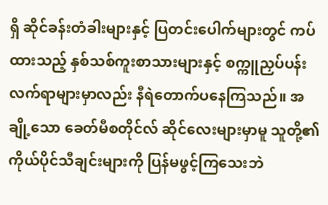ရှိ ဆိုင်ခန်းတံခါးများနှင့် ပြတင်းပေါက်များတွင် ကပ်ထားသည့် နှစ်သစ်ကူးစာသားများနှင့် စက္ကူညှပ်ပန်းလက်ရာများမှာလည်း နီရဲတောက်ပနေကြသည်။ အချို့သော ခေတ်မီစတိုင်လ် ဆိုင်လေးများမှာမူ သူတို့၏ ကိုယ်ပိုင်သီချင်းများကို ပြန်မဖွင့်ကြသေးဘဲ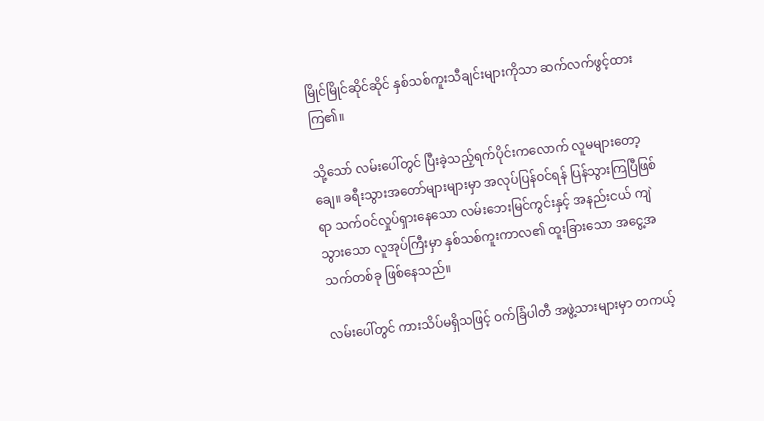မြိုင်မြိုင်ဆိုင်ဆိုင် နှစ်သစ်ကူးသီချင်းများကိုသာ ဆက်လက်ဖွင့်ထားကြ၏။

သို့သော် လမ်းပေါ်တွင် ပြီးခဲ့သည့်ရက်ပိုင်းကလောက် လူမများတော့ချေ။ ခရီးသွားအတော်များများမှာ အလုပ်ပြန်ဝင်ရန် ပြန်သွားကြပြီဖြစ်ရာ သက်ဝင်လှုပ်ရှားနေသော လမ်းဘေးမြင်ကွင်းနှင့် အနည်းငယ် ကျဲသွားသော လူအုပ်ကြီးမှာ နှစ်သစ်ကူးကာလ၏ ထူးခြားသော အငွေ့အသက်တစ်ခု ဖြစ်နေသည်။

လမ်းပေါ်တွင် ကားသိပ်မရှိသဖြင့် ဝက်ခြံပါတီ အဖွဲ့သားများမှာ တကယ့်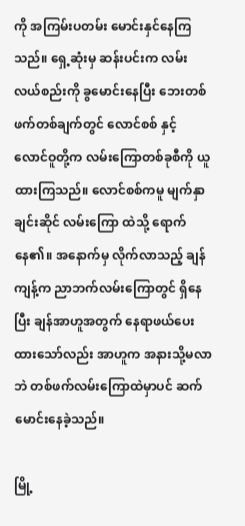ကို အကြမ်းပတမ်း မောင်းနှင်နေကြသည်။ ရှေ့ဆုံးမှ ဆန်းပင်းက လမ်းလယ်စည်းကို ခွမောင်းနေပြီး ဘေးတစ်ဖက်တစ်ချက်တွင် လောင်စစ် နှင့် လောင်ဝူတို့က လမ်းကြောတစ်ခုစီကို ယူထားကြသည်။ လောင်စစ်ကမူ မျက်နှာချင်းဆိုင် လမ်းကြော ထဲသို့ ရောက်နေ၏။ အနောက်မှ လိုက်လာသည့် ချန်ကျန့်က ညာဘက်လမ်းကြောတွင် ရှိနေပြီး ချန်အာဟူအတွက် နေရာဖယ်ပေးထားသော်လည်း အာဟူက အနားသို့မလာဘဲ တစ်ဖက်လမ်းကြောထဲမှာပင် ဆက်မောင်းနေခဲ့သည်။

မြို့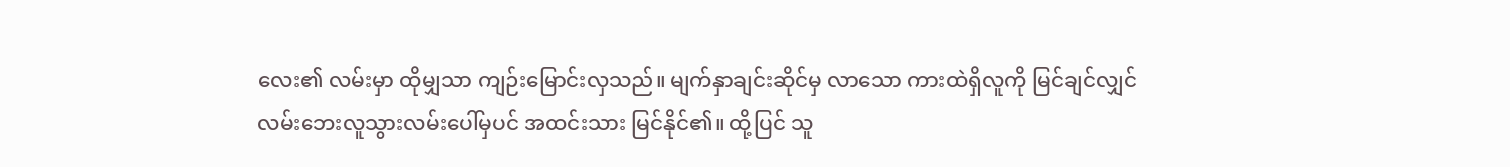လေး၏ လမ်းမှာ ထိုမျှသာ ကျဉ်းမြောင်းလှသည်။ မျက်နှာချင်းဆိုင်မှ လာသော ကားထဲရှိလူကို မြင်ချင်လျှင် လမ်းဘေးလူသွားလမ်းပေါ်မှပင် အထင်းသား မြင်နိုင်၏။ ထို့ပြင် သူ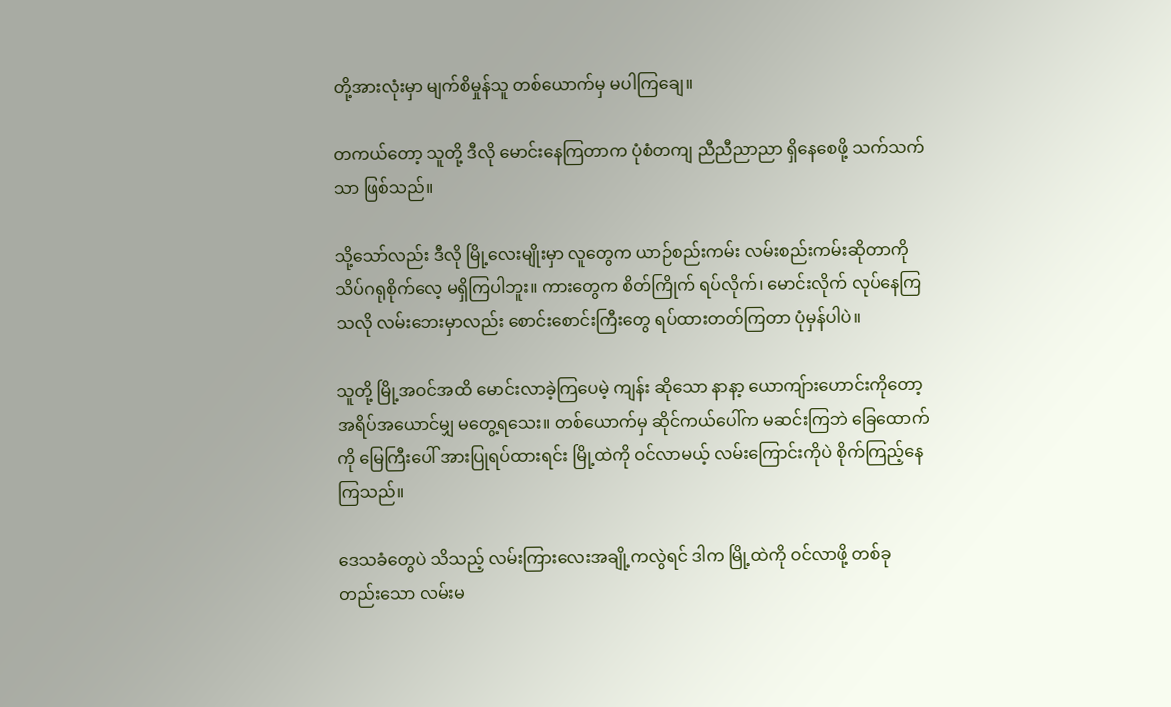တို့အားလုံးမှာ မျက်စိမှုန်သူ တစ်ယောက်မှ မပါကြချေ။

တကယ်တော့ သူတို့ ဒီလို မောင်းနေကြတာက ပုံစံတကျ ညီညီညာညာ ရှိနေစေဖို့ သက်သက်သာ ဖြစ်သည်။

သို့သော်လည်း ဒီလို မြို့လေးမျိုးမှာ လူတွေက ယာဉ်စည်းကမ်း လမ်းစည်းကမ်းဆိုတာကို သိပ်ဂရုစိုက်လေ့ မရှိကြပါဘူး။ ကားတွေက စိတ်ကြိုက် ရပ်လိုက်၊ မောင်းလိုက် လုပ်နေကြသလို လမ်းဘေးမှာလည်း စောင်းစောင်းကြီးတွေ ရပ်ထားတတ်ကြတာ ပုံမှန်ပါပဲ။

သူတို့ မြို့အဝင်အထိ မောင်းလာခဲ့ကြပေမဲ့ ကျန်း ဆိုသော နာနာ့ ယောကျ်ားဟောင်းကိုတော့ အရိပ်အယောင်မျှ မတွေ့ရသေး။ တစ်ယောက်မှ ဆိုင်ကယ်ပေါ်က မဆင်းကြဘဲ ခြေထောက်ကို မြေကြီးပေါ် အားပြုရပ်ထားရင်း မြို့ထဲကို ဝင်လာမယ့် လမ်းကြောင်းကိုပဲ စိုက်ကြည့်နေကြသည်။

ဒေသခံတွေပဲ သိသည့် လမ်းကြားလေးအချို့ကလွဲရင် ဒါက မြို့ထဲကို ဝင်လာဖို့ တစ်ခုတည်းသော လမ်းမ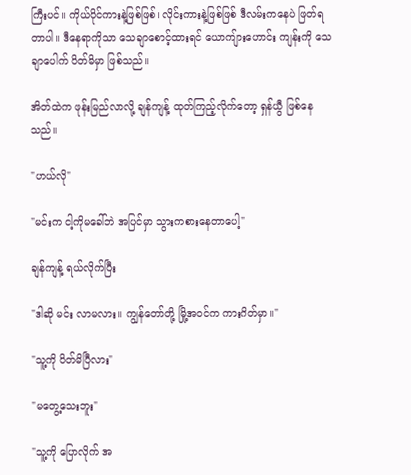ကြီးပင်။ ကိုယ်ပိုင်ကားနဲ့ဖြစ်ဖြစ်၊ လိုင်းကားနဲ့ဖြစ်ဖြစ် ဒီလမ်းကနေပဲ ဖြတ်ရတာပါ။ ဒီနေရာကိုသာ သေချာစောင့်ထားရင် ယောကျ်ားဟောင်း ကျန်းကို သေချာပေါက် ပိတ်မိမှာ ဖြစ်သည်။

အိတ်ထဲက ဖုန်းမြည်လာလို့ ချန်ကျန့် ထုတ်ကြည့်လိုက်တော့ ရှန်ယွီ ဖြစ်နေသည်။

"ဟယ်လို"

"မင်းက ငါ့ကိုမခေါ်ဘဲ အပြင်မှာ သွားကစားနေတာပေါ့"

ချန်ကျန့် ရယ်လိုက်ပြီး

"ဒါဆို မင်း လာမလား။ ကျွန်တော်တို့ မြို့အဝင်က ကားဂိတ်မှာ။"

"သူ့ကို ပိတ်မိပြီလား"

"မတွေ့သေးဘူး"

"သူ့ကို ပြောလိုက် အ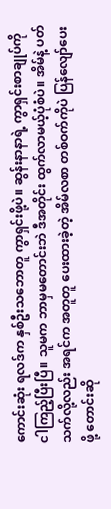ကောင်းဆုံး ရလဒ်က နှစ်ဦးသဘောတူ ကွာရှင်းဖို့ပဲ။ ဆွန်းနာနာရဲ့ ကွာရှင်းစာချုပ်ကို ငါကြည့်ပြီးပြီ။ သူမက ဘာမှမတောင်းဘဲ ဒီအတိုင်း ထွက်လာမယ့်ပုံစံပဲ။ အိမ်နဲ့ ပတ်သက်လို့လည်း အရင်က အတူတူ ပေးထားခဲ့တဲ့ အိမ်လစာ တစ်ဝက်ကိုပဲ ပြန်လျော်ပေးဖို့ တောင်းဆို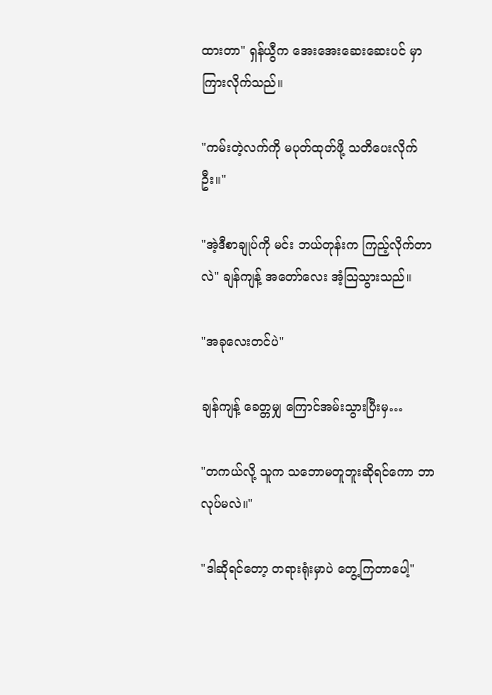ထားတာ" ရှန်ယွီက အေးအေးဆေးဆေးပင် မှာကြားလိုက်သည်။

"ကမ်းတဲ့လက်ကို မပုတ်ထုတ်ဖို့ သတိပေးလိုက်ဦး။"

"အဲ့ဒီစာချုပ်ကို မင်း ဘယ်တုန်းက ကြည့်လိုက်တာလဲ" ချန်ကျန့် အတော်လေး အံ့သြသွားသည်။

"အခုလေးတင်ပဲ"

ချန်ကျန့် ခေတ္တမျှ ကြောင်အမ်းသွားပြီးမှ…

"တကယ်လို့ သူက သဘောမတူဘူးဆိုရင်ကော ဘာလုပ်မလဲ။"

"ဒါဆိုရင်တော့ တရားရုံးမှာပဲ တွေ့ကြတာပေါ့"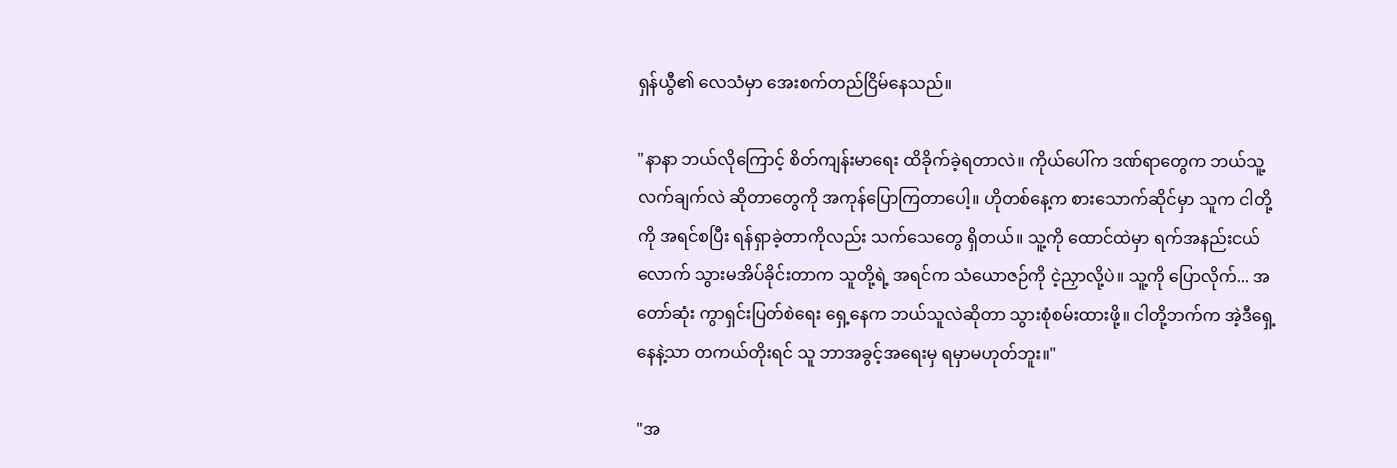ရှန်ယွီ၏ လေသံမှာ အေးစက်တည်ငြိမ်နေသည်။

"နာနာ ဘယ်လိုကြောင့် စိတ်ကျန်းမာရေး ထိခိုက်ခဲ့ရတာလဲ။ ကိုယ်ပေါ်က ဒဏ်ရာတွေက ဘယ်သူ့လက်ချက်လဲ ဆိုတာတွေကို အကုန်ပြောကြတာပေါ့။ ဟိုတစ်နေ့က စားသောက်ဆိုင်မှာ သူက ငါတို့ကို အရင်စပြီး ရန်ရှာခဲ့တာကိုလည်း သက်သေတွေ ရှိတယ်။ သူ့ကို ထောင်ထဲမှာ ရက်အနည်းငယ်လောက် သွားမအိပ်ခိုင်းတာက သူတို့ရဲ့ အရင်က သံယောဇဉ်ကို ငဲ့ညှာလို့ပဲ။ သူ့ကို ပြောလိုက်... အတော်ဆုံး ကွာရှင်းပြတ်စဲရေး ရှေ့နေက ဘယ်သူလဲဆိုတာ သွားစုံစမ်းထားဖို့။ ငါတို့ဘက်က အဲ့ဒီရှေ့နေနဲ့သာ တကယ်တိုးရင် သူ ဘာအခွင့်အရေးမှ ရမှာမဟုတ်ဘူး။"

"အ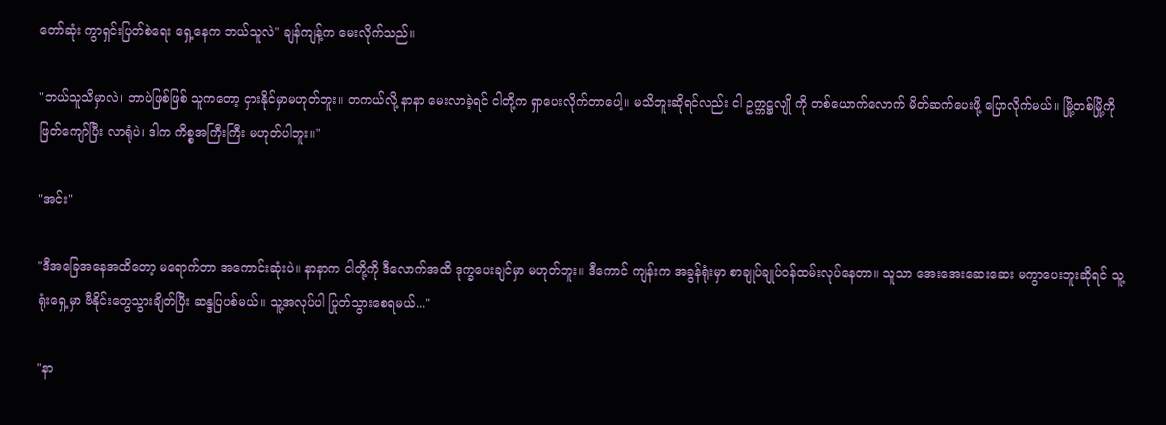တော်ဆုံး ကွာရှင်းပြတ်စဲရေး ရှေ့နေက ဘယ်သူလဲ" ချန်ကျန့်က မေးလိုက်သည်။

"ဘယ်သူသိမှာလဲ၊ ဘာပဲဖြစ်ဖြစ် သူကတော့ ငှားနိုင်မှာမဟုတ်ဘူး။ တကယ်လို့ နာနာ မေးလာခဲ့ရင် ငါတို့က ရှာပေးလိုက်တာပေါ့။ မသိဘူးဆိုရင်လည်း ငါ ဥက္ကဋ္ဌလျို ကို တစ်ယောက်လောက် မိတ်ဆက်ပေးဖို့ ပြောလိုက်မယ်။ မြို့တစ်မြို့ကို ဖြတ်ကျော်ပြီး လာရုံပဲ၊ ဒါက ကိစ္စအကြီးကြီး မဟုတ်ပါဘူး။"

"အင်း"

"ဒီအခြေအနေအထိတော့ မရောက်တာ အကောင်းဆုံးပဲ။ နာနာက ငါတို့ကို ဒီလောက်အထိ ဒုက္ခပေးချင်မှာ မဟုတ်ဘူး။ ဒီကောင် ကျန်းက အခွန်ရုံးမှာ စာချုပ်ချုပ်ဝန်ထမ်းလုပ်နေတာ။ သူသာ အေးအေးဆေးဆေး မကွာပေးဘူးဆိုရင် သူ့ရုံးရှေ့မှာ ဗီနိုင်းတွေသွားချိတ်ပြီး ဆန္ဒပြပစ်မယ်။ သူ့အလုပ်ပါ ပြုတ်သွားစေရမယ်..."

"နာ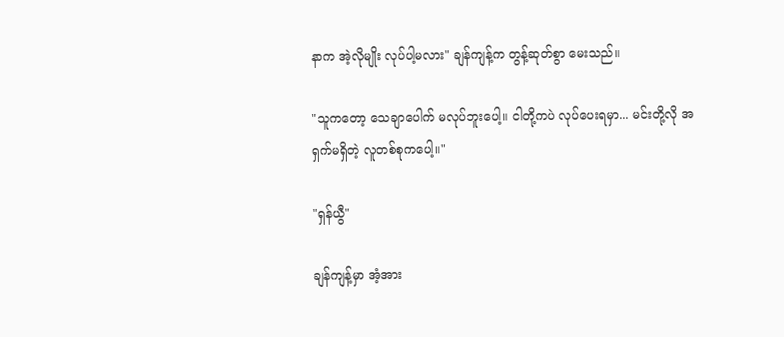နာက အဲ့လိုမျိုး လုပ်ပါ့မလား" ချန်ကျန့်က တွန့်ဆုတ်စွာ မေးသည်။

"သူကတော့ သေချာပေါက် မလုပ်ဘူးပေါ့။ ငါတို့ကပဲ လုပ်ပေးရမှာ... မင်းတို့လို အရှက်မရှိတဲ့ လူတစ်စုကပေါ့။"

"ရှန်ယွီ"

ချန်ကျန့်မှာ အံ့အား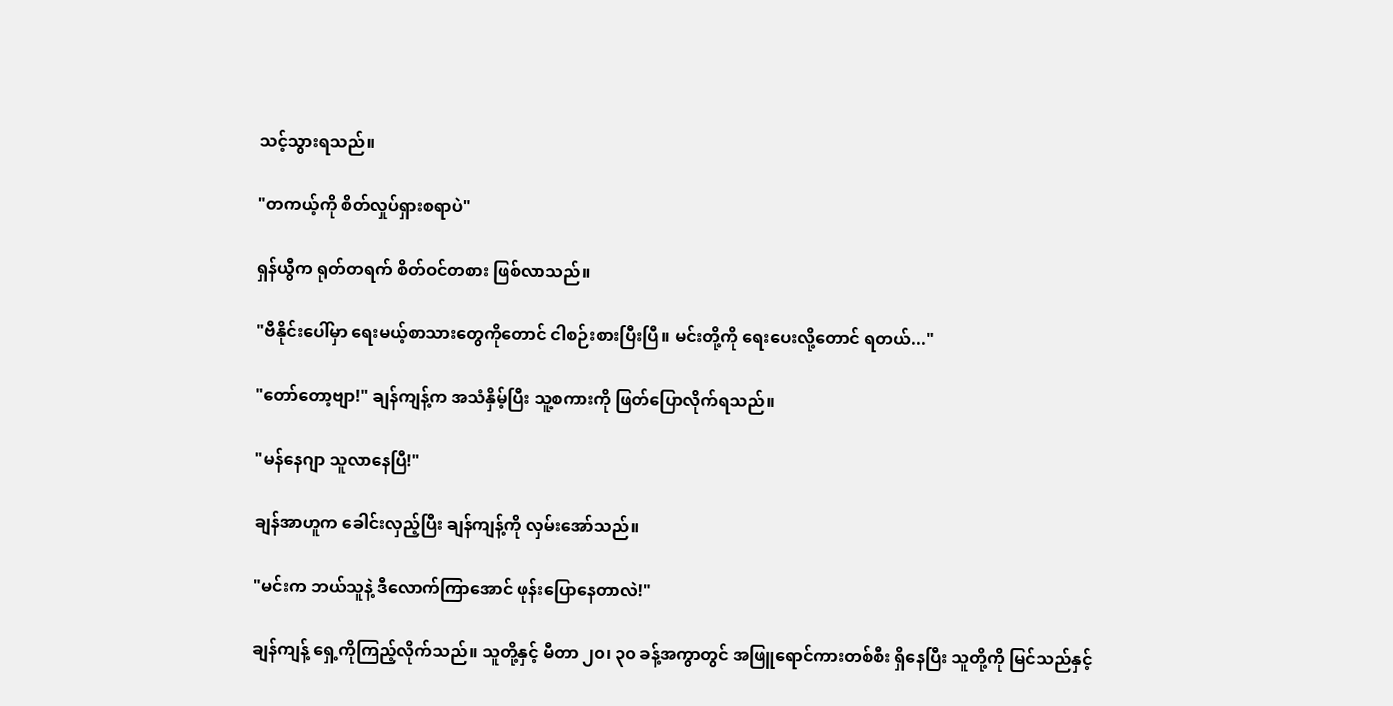သင့်သွားရသည်။

"တကယ့်ကို စိတ်လှုပ်ရှားစရာပဲ"

ရှန်ယွီက ရုတ်တရက် စိတ်ဝင်တစား ဖြစ်လာသည်။

"ဗီနိုင်းပေါ်မှာ ရေးမယ့်စာသားတွေကိုတောင် ငါစဉ်းစားပြီးပြီ။ မင်းတို့ကို ရေးပေးလို့တောင် ရတယ်..."

"တော်တော့ဗျာ!" ချန်ကျန့်က အသံနှိမ့်ပြီး သူ့စကားကို ဖြတ်ပြောလိုက်ရသည်။

"မန်နေဂျာ သူလာနေပြီ!"

ချန်အာဟူက ခေါင်းလှည့်ပြီး ချန်ကျန့်ကို လှမ်းအော်သည်။

"မင်းက ဘယ်သူနဲ့ ဒီလောက်ကြာအောင် ဖုန်းပြောနေတာလဲ!"

ချန်ကျန့် ရှေ့ကိုကြည့်လိုက်သည်။ သူတို့နှင့် မီတာ ၂၀၊ ၃၀ ခန့်အကွာတွင် အဖြူရောင်ကားတစ်စီး ရှိနေပြီး သူတို့ကို မြင်သည်နှင့်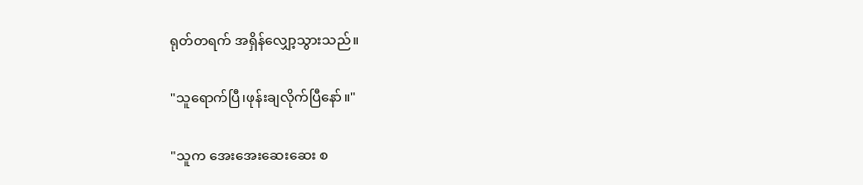ရုတ်တရက် အရှိန်လျှော့သွားသည်။

"သူရောက်ပြီ၊ဖုန်းချလိုက်ပြီနော်။"

"သူက အေးအေးဆေးဆေး စ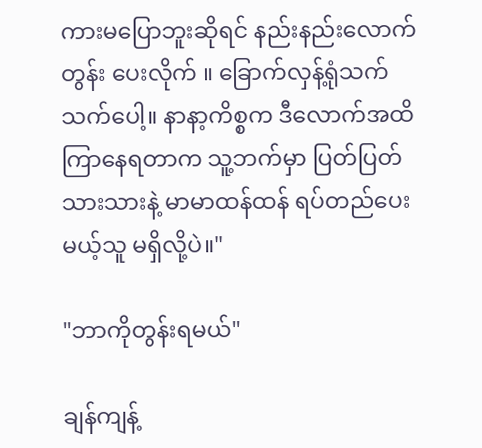ကားမပြောဘူးဆိုရင် နည်းနည်းလောက် တွန်း ပေးလိုက် ။ ခြောက်လှန့်ရုံသက်သက်ပေါ့။ နာနာ့ကိစ္စက ဒီလောက်အထိ ကြာနေရတာက သူ့ဘက်မှာ ပြတ်ပြတ်သားသားနဲ့ မာမာထန်ထန် ရပ်တည်ပေးမယ့်သူ မရှိလို့ပဲ။"

"ဘာကိုတွန်းရမယ်"

ချန်ကျန့်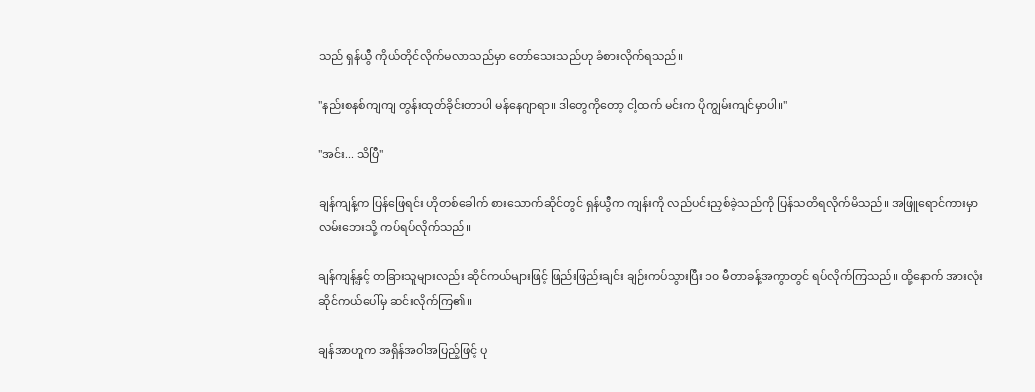သည် ရှန်ယွီ ကိုယ်တိုင်လိုက်မလာသည်မှာ တော်သေးသည်ဟု ခံစားလိုက်ရသည်။

"နည်းစနစ်ကျကျ တွန်းထုတ်ခိုင်းတာပါ မန်နေဂျာရာ။ ဒါတွေကိုတော့ ငါ့ထက် မင်းက ပိုကျွမ်းကျင်မှာပါ။"

"အင်း... သိပြီ"

ချန်ကျန့်က ပြန်ဖြေရင်း ဟိုတစ်ခေါက် စားသောက်ဆိုင်တွင် ရှန်ယွီက ကျန်းကို လည်ပင်းညှစ်ခဲ့သည်ကို ပြန်သတိရလိုက်မိသည်။ အဖြူရောင်ကားမှာ လမ်းဘေးသို့ ကပ်ရပ်လိုက်သည်။

ချန်ကျန့်နှင့် တခြားသူများလည်း ဆိုင်ကယ်များဖြင့် ဖြည်းဖြည်းချင်း ချဉ်းကပ်သွားပြီး ၁၀ မီတာခန့်အကွာတွင် ရပ်လိုက်ကြသည်။ ထို့နောက် အားလုံး ဆိုင်ကယ်ပေါ်မှ ဆင်းလိုက်ကြ၏။

ချန်အာဟူက အရှိန်အဝါအပြည့်ဖြင့် ပု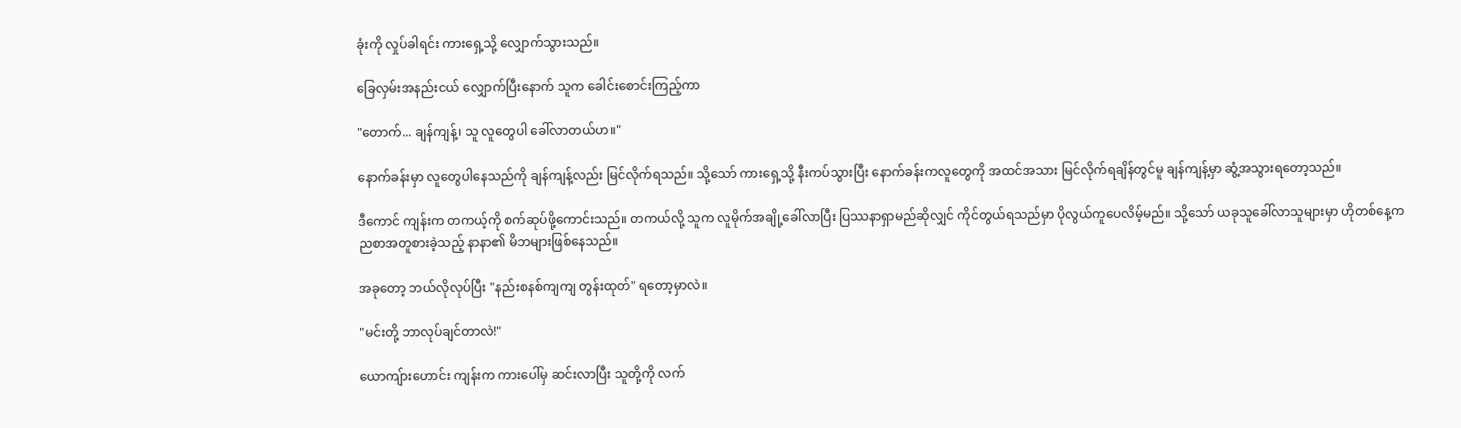ခုံးကို လှုပ်ခါရင်း ကားရှေ့သို့ လျှောက်သွားသည်။

ခြေလှမ်းအနည်းငယ် လျှောက်ပြီးနောက် သူက ခေါင်းစောင်းကြည့်ကာ

"တောက်... ချန်ကျန့်၊ သူ လူတွေပါ ခေါ်လာတယ်ဟ။"

နောက်ခန်းမှာ လူတွေပါနေသည်ကို ချန်ကျန့်လည်း မြင်လိုက်ရသည်။ သို့သော် ကားရှေ့သို့ နီးကပ်သွားပြီး နောက်ခန်းကလူတွေကို အထင်အသား မြင်လိုက်ရချိန်တွင်မူ ချန်ကျန့်မှာ ဆွံ့အသွားရတော့သည်။

ဒီကောင် ကျန်းက တကယ့်ကို စက်ဆုပ်ဖို့ကောင်းသည်။ တကယ်လို့ သူက လူမိုက်အချို့ခေါ်လာပြီး ပြဿနာရှာမည်ဆိုလျှင် ကိုင်တွယ်ရသည်မှာ ပိုလွယ်ကူပေလိမ့်မည်။ သို့သော် ယခုသူခေါ်လာသူများမှာ ဟိုတစ်နေ့က ညစာအတူစားခဲ့သည့် နာနာ၏ မိဘများဖြစ်နေသည်။

အခုတော့ ဘယ်လိုလုပ်ပြီး "နည်းစနစ်ကျကျ တွန်းထုတ်" ရတော့မှာလဲ။

"မင်းတို့ ဘာလုပ်ချင်တာလဲ!"

ယောကျ်ားဟောင်း ကျန်းက ကားပေါ်မှ ဆင်းလာပြီး သူတို့ကို လက်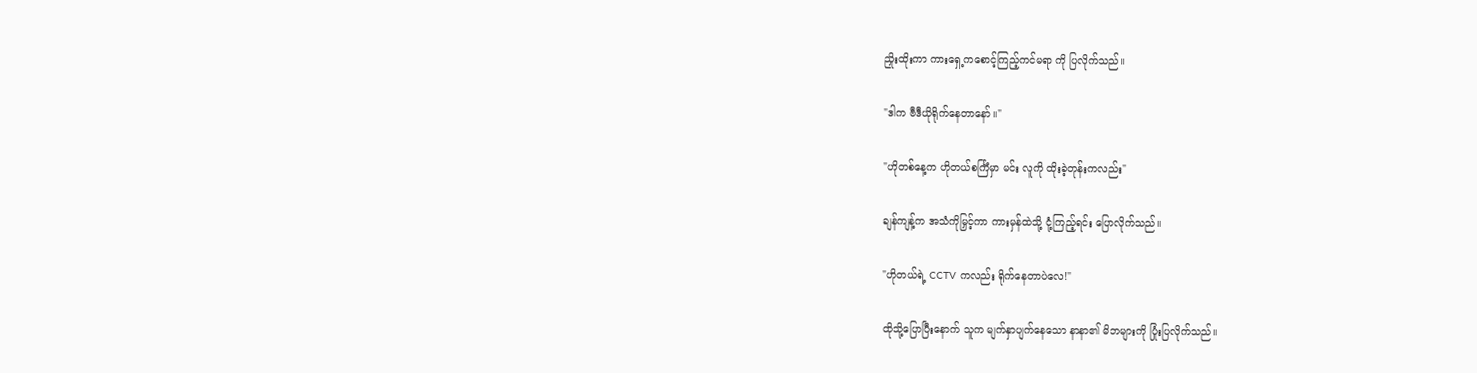ညှိုးထိုးကာ ကားရှေ့ကစောင့်ကြည့်ကင်မရာ ကို ပြလိုက်သည်။

"ဒါက ဗီဒီယိုရိုက်နေတာနော်။"

"ဟိုတစ်နေ့က ဟိုတယ်စင်္ကြံမှာ မင်း လူကို ထိုးခဲ့တုန်းကလည်း"

ချန်ကျန့်က အသံကိုမြှင့်ကာ ကားမှန်ထဲသို့ ငုံ့ကြည့်ရင်း ပြောလိုက်သည်။

"ဟိုတယ်ရဲ့ CCTV ကလည်း ရိုက်နေတာပဲလေ!"

ထိုသို့ပြောပြီးနောက် သူက မျက်နှာပျက်နေသော နာနာ၏ မိဘများကို ပြုံးပြလိုက်သည်။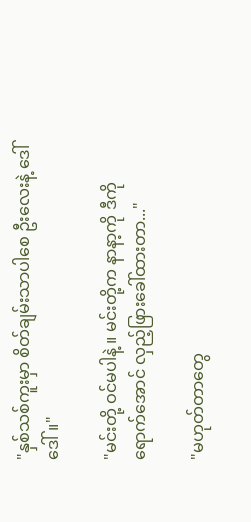"နှစ်သစ်ကူးမှာ စိတ်ချမ်းသာပါစေ ဦးလေးနဲ့ ဒေါ်ဒေါ်။"

"မင်းတို့ ဝင်မပါနဲ့ ။ မင်းတို့က နာနာ့ကို ဒီကိုရောက်အောင် လှည့်ဖြားခေါ်ထားတာ..."

"မဟုတ်တာတွေ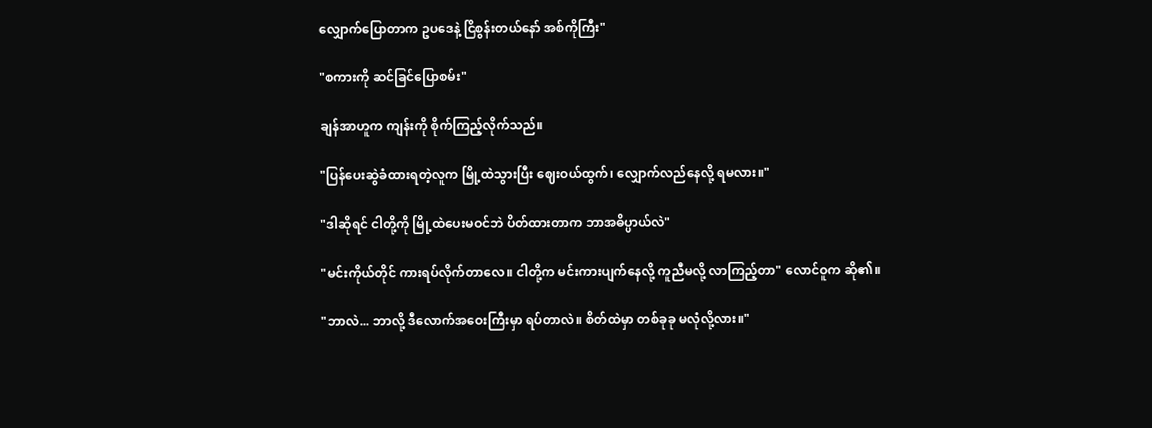လျှောက်ပြောတာက ဥပဒေနဲ့ ငြိစွန်းတယ်နော် အစ်ကိုကြီး"

"စကားကို ဆင်ခြင်ပြောစမ်း"

ချန်အာဟူက ကျန်းကို စိုက်ကြည့်လိုက်သည်။

"ပြန်ပေးဆွဲခံထားရတဲ့လူက မြို့ထဲသွားပြီး ဈေးဝယ်ထွက်၊ လျှောက်လည်နေလို့ ရမလား။"

"ဒါဆိုရင် ငါတို့ကို မြို့ထဲပေးမဝင်ဘဲ ပိတ်ထားတာက ဘာအဓိပ္ပာယ်လဲ"

"မင်းကိုယ်တိုင် ကားရပ်လိုက်တာလေ။ ငါတို့က မင်းကားပျက်နေလို့ ကူညီမလို့ လာကြည့်တာ" လောင်ဝူက ဆို၏။

"ဘာလဲ... ဘာလို့ ဒီလောက်အဝေးကြီးမှာ ရပ်တာလဲ။ စိတ်ထဲမှာ တစ်ခုခု မလုံလို့လား။"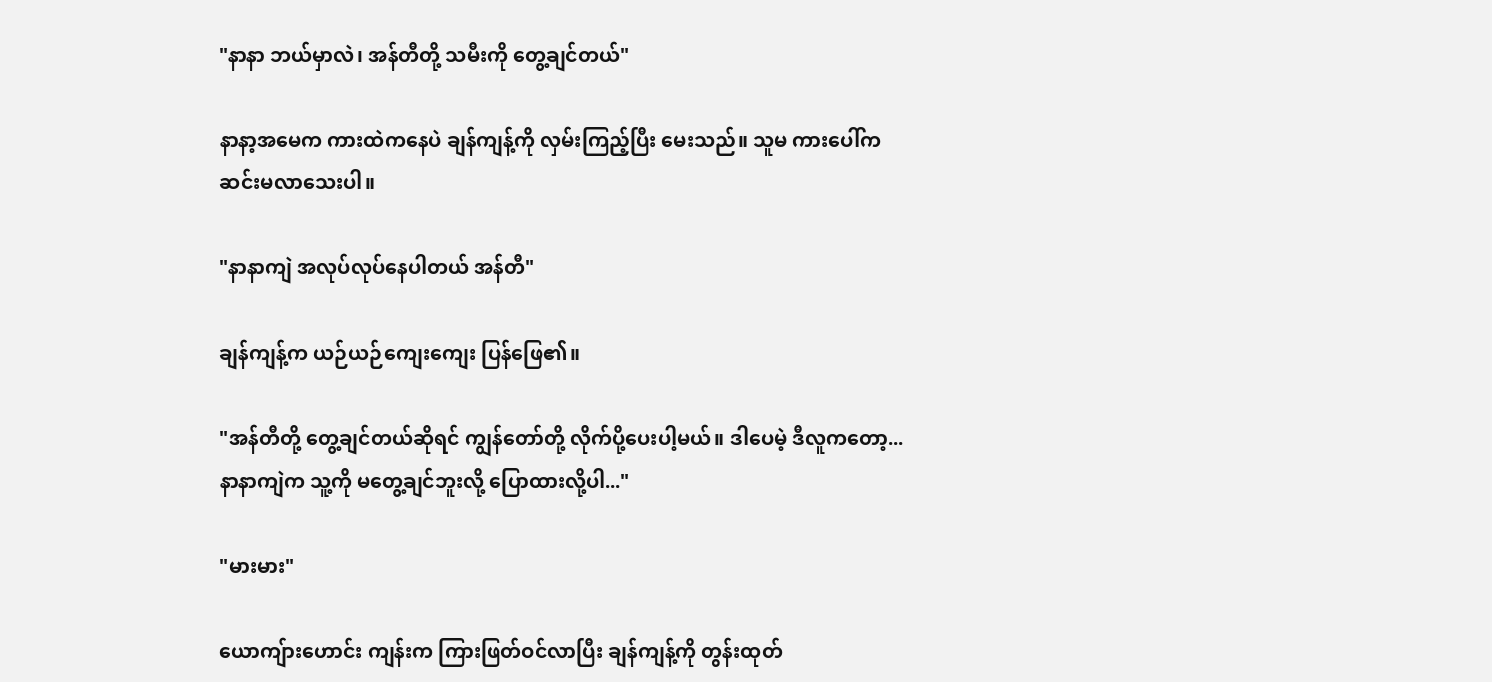"နာနာ ဘယ်မှာလဲ၊ အန်တီတို့ သမီးကို တွေ့ချင်တယ်"

နာနာ့အမေက ကားထဲကနေပဲ ချန်ကျန့်ကို လှမ်းကြည့်ပြီး မေးသည်။ သူမ ကားပေါ်က ဆင်းမလာသေးပါ။

"နာနာကျဲ အလုပ်လုပ်နေပါတယ် အန်တီ"

ချန်ကျန့်က ယဉ်ယဉ်ကျေးကျေး ပြန်ဖြေ၏။

"အန်တီတို့ တွေ့ချင်တယ်ဆိုရင် ကျွန်တော်တို့ လိုက်ပို့ပေးပါ့မယ်။ ဒါပေမဲ့ ဒီလူကတော့... နာနာကျဲက သူ့ကို မတွေ့ချင်ဘူးလို့ ပြောထားလို့ပါ..."

"မားမား"

ယောကျ်ားဟောင်း ကျန်းက ကြားဖြတ်ဝင်လာပြီး ချန်ကျန့်ကို တွန်းထုတ်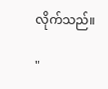လိုက်သည်။

"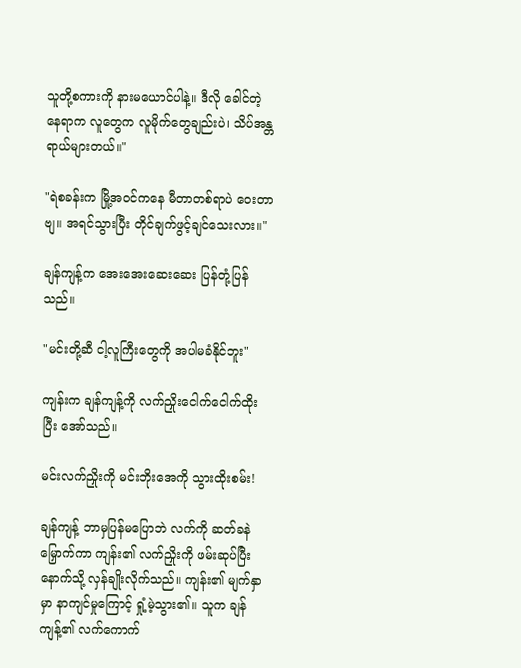သူတို့စကားကို နားမယောင်ပါနဲ့။ ဒီလို ခေါင်တဲ့နေရာက လူတွေက လူမိုက်တွေချည်းပဲ၊ သိပ်အန္တရာယ်များတယ်။"

"ရဲစခန်းက မြို့အဝင်ကနေ မီတာတစ်ရာပဲ ဝေးတာဗျ။ အရင်သွားပြီး တိုင်ချက်ဖွင့်ချင်သေးလား။"

ချန်ကျန့်က အေးအေးဆေးဆေး ပြန်တုံ့ပြန်သည်။

"မင်းတို့ဆီ ငါ့လူကြီးတွေကို အပါမခံနိုင်ဘူး"

ကျန်းက ချန်ကျန့်ကို လက်ညှိုးငေါက်ငေါက်ထိုးပြီး အော်သည်။

မင်းလက်ညှိုးကို မင်းဘိုးအေကို သွားထိုးစမ်း!

ချန်ကျန့် ဘာမှပြန်မပြောဘဲ လက်ကို ဆတ်ခနဲမြှောက်ကာ ကျန်း၏ လက်ညှိုးကို ဖမ်းဆုပ်ပြီး နောက်သို့ လှန်ချိုးလိုက်သည်။ ကျန်း၏ မျက်နှာမှာ နာကျင်မှုကြောင့် ရှုံ့မဲ့သွား၏။ သူက ချန်ကျန့်၏ လက်ကောက်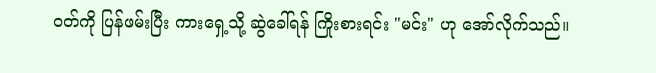ဝတ်ကို ပြန်ဖမ်းပြီး ကားရှေ့သို့ ဆွဲခေါ်ရန် ကြိုးစားရင်း "မင်း" ဟု အော်လိုက်သည်။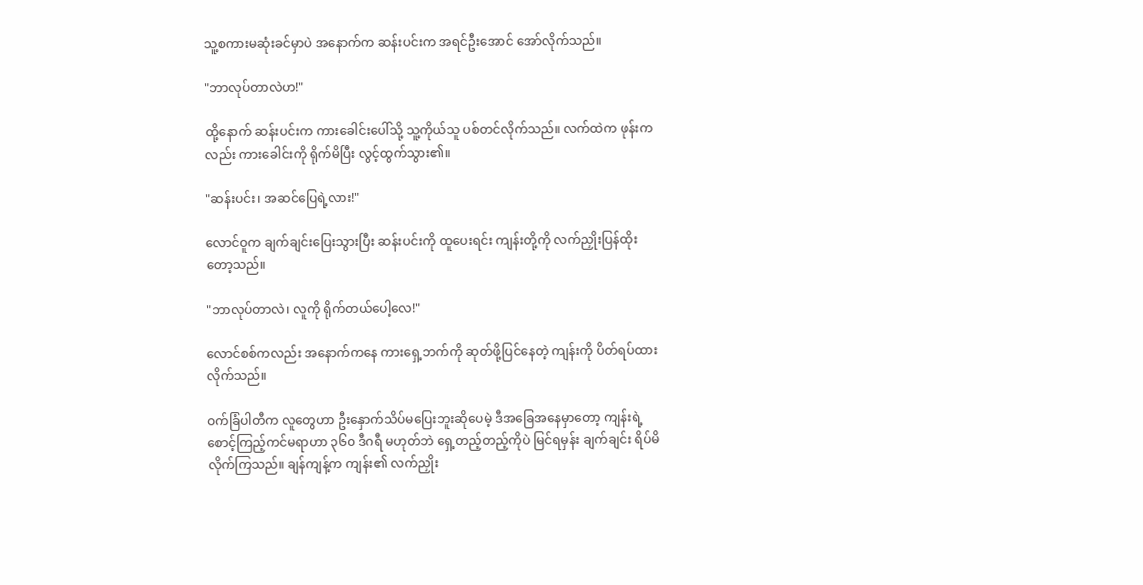သူ့စကားမဆုံးခင်မှာပဲ အနောက်က ဆန်းပင်းက အရင်ဦးအောင် အော်လိုက်သည်။

"ဘာလုပ်တာလဲဟ!"

ထို့နောက် ဆန်းပင်းက ကားခေါင်းပေါ်သို့ သူ့ကိုယ်သူ ပစ်တင်လိုက်သည်။ လက်ထဲက ဖုန်းကလည်း ကားခေါင်းကို ရိုက်မိပြီး လွင့်ထွက်သွား၏။

"ဆန်းပင်း၊ အဆင်ပြေရဲ့လား!"

လောင်ဝူက ချက်ချင်းပြေးသွားပြီး ဆန်းပင်းကို ထူပေးရင်း ကျန်းတို့ကို လက်ညှိုးပြန်ထိုးတော့သည်။

"ဘာလုပ်တာလဲ၊ လူကို ရိုက်တယ်ပေါ့လေ!"

လောင်စစ်ကလည်း အနောက်ကနေ ကားရှေ့ဘက်ကို ဆုတ်ဖို့ပြင်နေတဲ့ ကျန်းကို ပိတ်ရပ်ထားလိုက်သည်။

ဝက်ခြံပါတီက လူတွေဟာ ဦးနှောက်သိပ်မပြေးဘူးဆိုပေမဲ့ ဒီအခြေအနေမှာတော့ ကျန်းရဲ့ စောင့်ကြည့်ကင်မရာဟာ ၃၆၀ ဒီဂရီ မဟုတ်ဘဲ ရှေ့တည့်တည့်ကိုပဲ မြင်ရမှန်း ချက်ချင်း ရိပ်မိလိုက်ကြသည်။ ချန်ကျန့်က ကျန်း၏ လက်ညှိုး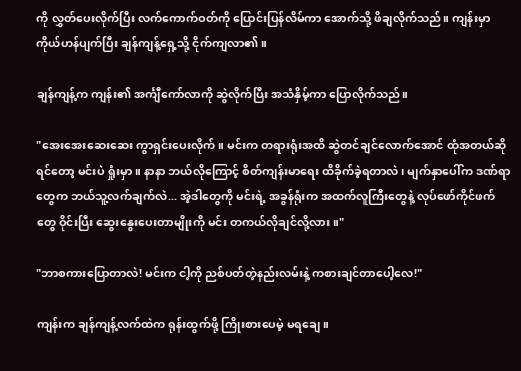ကို လွှတ်ပေးလိုက်ပြီး လက်ကောက်ဝတ်ကို ပြောင်းပြန်လိမ်ကာ အောက်သို့ ဖိချလိုက်သည်။ ကျန်းမှာ ကိုယ်ဟန်ပျက်ပြီး ချန်ကျန့်ရှေ့သို့ ငိုက်ကျလာ၏။

ချန်ကျန့်က ကျန်း၏ အင်္ကျီကော်လာကို ဆွဲလိုက်ပြီး အသံနှိမ့်ကာ ပြောလိုက်သည်။

"အေးအေးဆေးဆေး ကွာရှင်းပေးလိုက်။ မင်းက တရားရုံးအထိ ဆွဲတင်ချင်လောက်အောင် ထုံအတယ်ဆိုရင်တော့ မင်းပဲ ရှုံးမှာ။ နာနာ ဘယ်လိုကြောင့် စိတ်ကျန်းမာရေး ထိခိုက်ခဲ့ရတာလဲ၊ မျက်နှာပေါ်က ဒဏ်ရာတွေက ဘယ်သူ့လက်ချက်လဲ... အဲ့ဒါတွေကို မင်းရဲ့ အခွန်ရုံးက အထက်လူကြီးတွေနဲ့ လုပ်ဖော်ကိုင်ဖက်တွေ ဝိုင်းပြီး ဆွေးနွေးပေးတာမျိုးကို မင်း တကယ်လိုချင်လို့လား။"

"ဘာစကားပြောတာလဲ! မင်းက ငါ့ကို ညစ်ပတ်တဲ့နည်းလမ်းနဲ့ ကစားချင်တာပေါ့လေ!"

ကျန်းက ချန်ကျန့်လက်ထဲက ရုန်းထွက်ဖို့ ကြိုးစားပေမဲ့ မရချေ။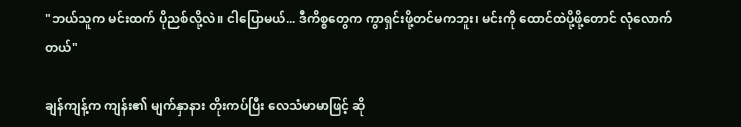"ဘယ်သူက မင်းထက် ပိုညစ်လို့လဲ။ ငါပြောမယ်... ဒီကိစ္စတွေက ကွာရှင်းဖို့တင်မကဘူး၊ မင်းကို ထောင်ထဲပို့ဖို့တောင် လုံလောက်တယ်"

ချန်ကျန့်က ကျန်း၏ မျက်နှာနား တိုးကပ်ပြီး လေသံမာမာဖြင့် ဆို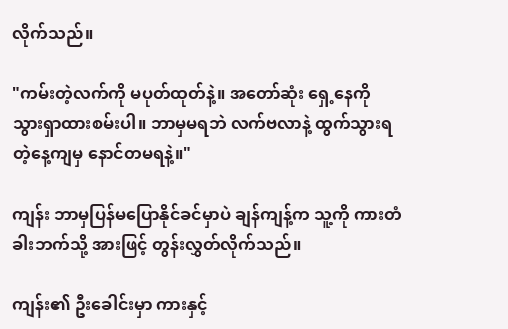လိုက်သည်။

"ကမ်းတဲ့လက်ကို မပုတ်ထုတ်နဲ့။ အတော်ဆုံး ရှေ့နေကို သွားရှာထားစမ်းပါ။ ဘာမှမရဘဲ လက်ဗလာနဲ့ ထွက်သွားရတဲ့နေ့ကျမှ နောင်တမရနဲ့။"

ကျန်း ဘာမှပြန်မပြောနိုင်ခင်မှာပဲ ချန်ကျန့်က သူ့ကို ကားတံခါးဘက်သို့ အားဖြင့် တွန်းလွှတ်လိုက်သည်။

ကျန်း၏ ဦးခေါင်းမှာ ကားနှင့်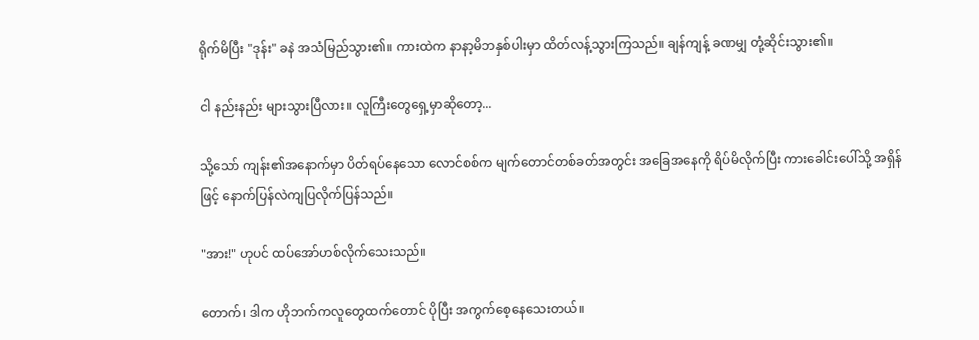ရိုက်မိပြီး "ဒုန်း" ခနဲ အသံမြည်သွား၏။ ကားထဲက နာနာ့မိဘနှစ်ပါးမှာ ထိတ်လန့်သွားကြသည်။ ချန်ကျန့် ခဏမျှ တုံ့ဆိုင်းသွား၏။

ငါ နည်းနည်း များသွားပြီလား။ လူကြီးတွေရှေ့မှာဆိုတော့...

သို့သော် ကျန်း၏အနောက်မှာ ပိတ်ရပ်နေသော လောင်စစ်က မျက်တောင်တစ်ခတ်အတွင်း အခြေအနေကို ရိပ်မိလိုက်ပြီး ကားခေါင်းပေါ်သို့ အရှိန်ဖြင့် နောက်ပြန်လဲကျပြလိုက်ပြန်သည်။

"အား!" ဟုပင် ထပ်အော်ဟစ်လိုက်သေးသည်။

တောက်၊ ဒါက ဟိုဘက်ကလူတွေထက်တောင် ပိုပြီး အကွက်စေ့နေသေးတယ်။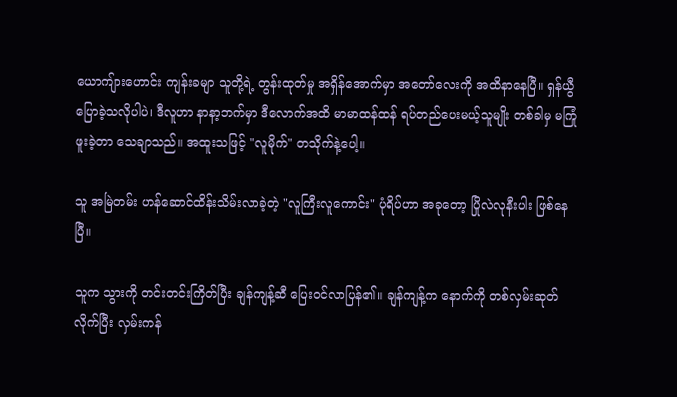ယောကျ်ားဟောင်း ကျန်းခမျာ သူတို့ရဲ့ တွန်းထုတ်မှု အရှိန်အောက်မှာ အတော်လေးကို အထိနာနေပြီ။ ရှန်ယွီ ပြောခဲ့သလိုပါပဲ၊ ဒီလူဟာ နာနာ့ဘက်မှာ ဒီလောက်အထိ မာမာထန်ထန် ရပ်တည်ပေးမယ့်သူမျိုး တစ်ခါမှ မကြုံဖူးခဲ့တာ သေချာသည်။ အထူးသဖြင့် "လူမိုက်" တသိုက်နဲ့ပေါ့။

သူ အမြဲတမ်း ဟန်ဆောင်ထိန်းသိမ်းလာခဲ့တဲ့ "လူကြီးလူကောင်း" ပုံရိပ်ဟာ အခုတော့ ပြိုလဲလုနီးပါး ဖြစ်နေပြီ။

သူက သွားကို တင်းတင်းကြိတ်ပြီး ချန်ကျန့်ဆီ ပြေးဝင်လာပြန်၏။ ချန်ကျန့်က နောက်ကို တစ်လှမ်းဆုတ်လိုက်ပြီး လှမ်းကန်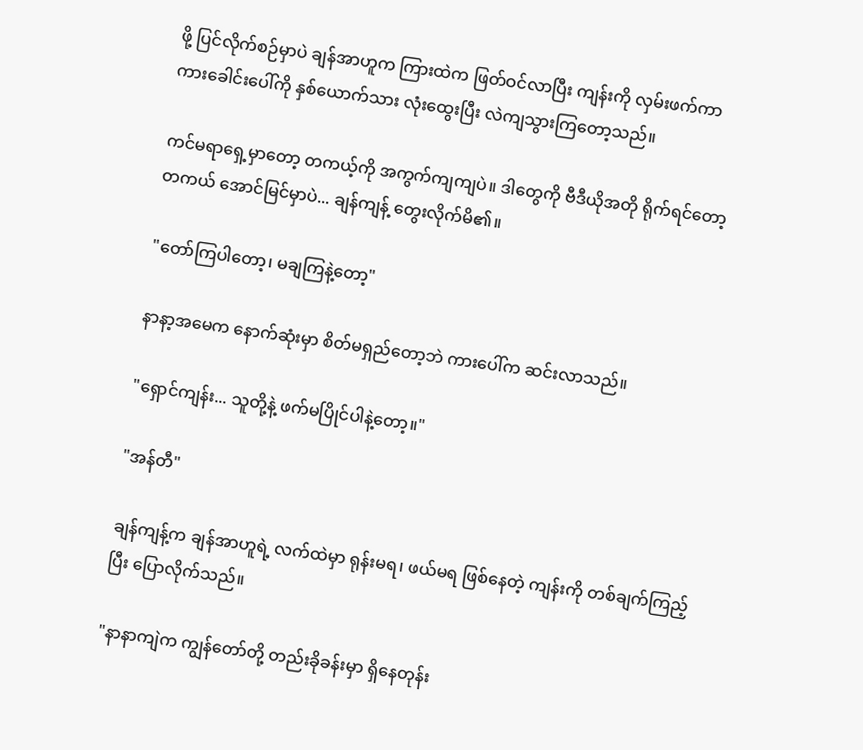ဖို့ ပြင်လိုက်စဉ်မှာပဲ ချန်အာဟူက ကြားထဲက ဖြတ်ဝင်လာပြီး ကျန်းကို လှမ်းဖက်ကာ ကားခေါင်းပေါ်ကို နှစ်ယောက်သား လုံးထွေးပြီး လဲကျသွားကြတော့သည်။

ကင်မရာရှေ့မှာတော့ တကယ့်ကို အကွက်ကျကျပဲ။ ဒါတွေကို ဗီဒီယိုအတို ရိုက်ရင်တော့ တကယ် အောင်မြင်မှာပဲ... ချန်ကျန့် တွေးလိုက်မိ၏။

"တော်ကြပါတော့၊ မချကြနဲ့တော့"

နာနာ့အမေက နောက်ဆုံးမှာ စိတ်မရှည်တော့ဘဲ ကားပေါ်က ဆင်းလာသည်။

"ရှောင်ကျန်း... သူတို့နဲ့ ဖက်မပြိုင်ပါနဲ့တော့။"

"အန်တီ"

ချန်ကျန့်က ချန်အာဟူရဲ့ လက်ထဲမှာ ရုန်းမရ၊ ဖယ်မရ ဖြစ်နေတဲ့ ကျန်းကို တစ်ချက်ကြည့်ပြီး ပြောလိုက်သည်။

"နာနာကျဲက ကျွန်တော်တို့ တည်းခိုခန်းမှာ ရှိနေတုန်း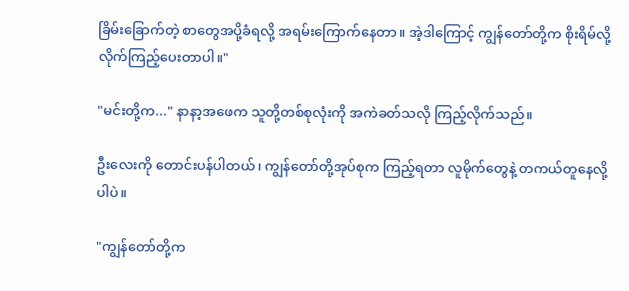ခြိမ်းခြောက်တဲ့ စာတွေအပို့ခံရလို့ အရမ်းကြောက်နေတာ။ အဲ့ဒါကြောင့် ကျွန်တော်တို့က စိုးရိမ်လို့ လိုက်ကြည့်ပေးတာပါ။"

"မင်းတို့က..." နာနာ့အဖေက သူတို့တစ်စုလုံးကို အကဲခတ်သလို ကြည့်လိုက်သည်။

ဦးလေးကို တောင်းပန်ပါတယ်၊ ကျွန်တော်တို့အုပ်စုက ကြည့်ရတာ လူမိုက်တွေနဲ့ တကယ်တူနေလို့ပါပဲ။

"ကျွန်တော်တို့က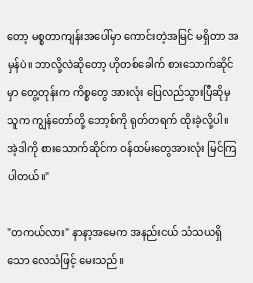တော့ မစ္စတာကျန်းအပေါ်မှာ ကောင်းတဲ့အမြင် မရှိတာ အမှန်ပဲ။ ဘာလို့လဲဆိုတော့ ဟိုတစ်ခေါက် စားသောက်ဆိုင်မှာ တွေ့တုန်းက ကိစ္စတွေ အားလုံး ပြေလည်သွားပြီဆိုမှ သူက ကျွန်တော်တို့ ဘော့စ်ကို ရုတ်တရက် ထိုးခဲ့လို့ပါ။ အဲ့ဒါကို စားသောက်ဆိုင်က ဝန်ထမ်းတွေအားလုံး မြင်ကြပါတယ်။"

"တကယ်လား" နာနာ့အမေက အနည်းငယ် သံသယရှိသော လေသံဖြင့် မေးသည်။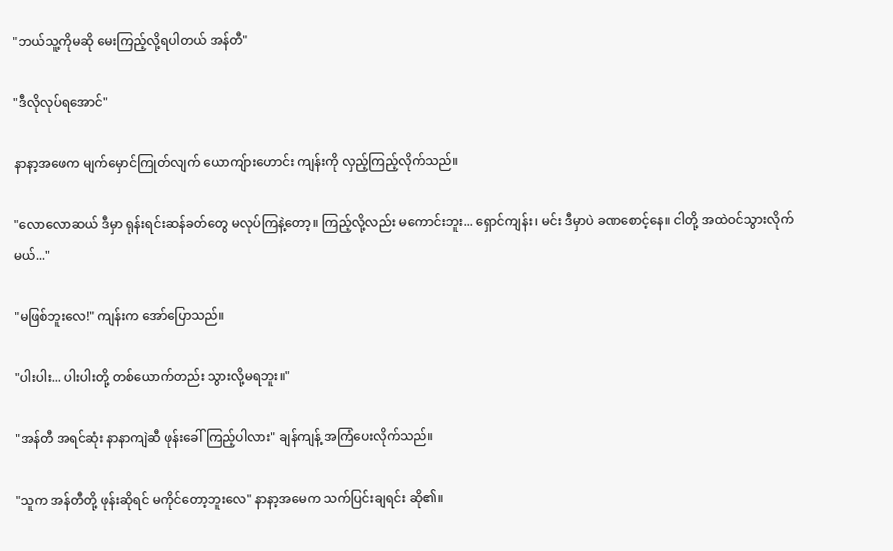"ဘယ်သူ့ကိုမဆို မေးကြည့်လို့ရပါတယ် အန်တီ"

"ဒီလိုလုပ်ရအောင်"

နာနာ့အဖေက မျက်မှောင်ကြုတ်လျက် ယောကျ်ားဟောင်း ကျန်းကို လှည့်ကြည့်လိုက်သည်။

"လောလောဆယ် ဒီမှာ ရုန်းရင်းဆန်ခတ်တွေ မလုပ်ကြနဲ့တော့။ ကြည့်လို့လည်း မကောင်းဘူး... ရှောင်ကျန်း၊ မင်း ဒီမှာပဲ ခဏစောင့်နေ။ ငါတို့ အထဲဝင်သွားလိုက်မယ်..."

"မဖြစ်ဘူးလေ!" ကျန်းက အော်ပြောသည်။

"ပါးပါး... ပါးပါးတို့ တစ်ယောက်တည်း သွားလို့မရဘူး။"

"အန်တီ အရင်ဆုံး နာနာကျဲဆီ ဖုန်းခေါ်ကြည့်ပါလား" ချန်ကျန့် အကြံပေးလိုက်သည်။

"သူက အန်တီတို့ ဖုန်းဆိုရင် မကိုင်တော့ဘူးလေ" နာနာ့အမေက သက်ပြင်းချရင်း ဆို၏။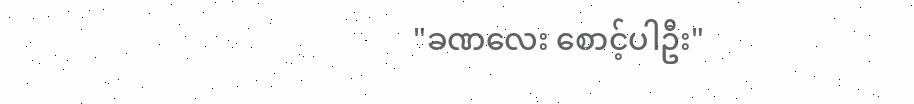"ခဏလေး စောင့်ပါဦး"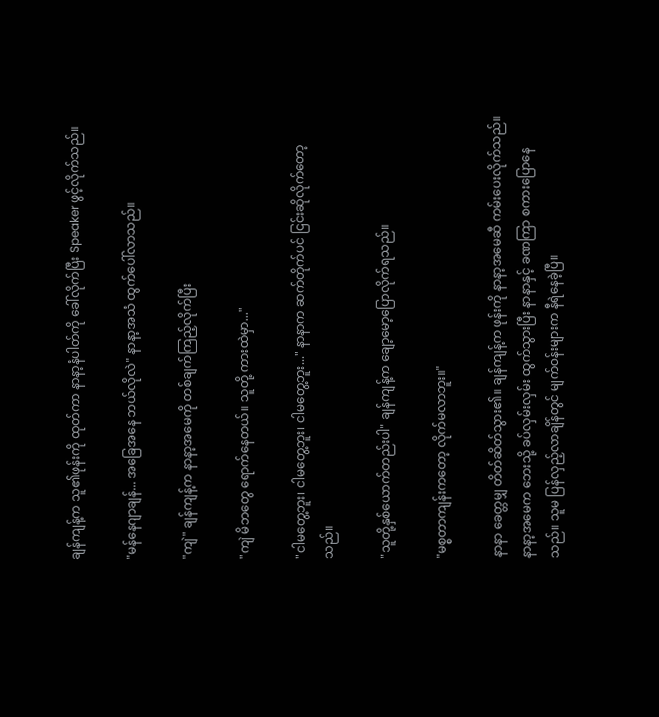ချန်ကျန့်က သူ၏ဖုန်းကို ထုတ်ကာ နာနာ့နံပါတ်ကို ခေါ်လိုက်ပြီး Speaker ဖွင့်လိုက်သည်။

"မန်နေဂျာချန်... အခြေအနေ ဘယ်လိုလဲ" နာနာ့အသံ ထွက်ပေါ်လာသည်။

"ကျဲ" ချန်ကျန့်က နာနာ့အမေကို တစ်ချက်ကြည့်လိုက်ပြီး

"ကျဲ မိဘတွေ ရောက်နေတယ်။ သူတို့ ကားထဲမှာ..."

"ငါမတွေ့ဘူး၊ ငါမတွေ့ဘူး၊ ငါမတွေ့ဘူး..." နာနာက ဆက်တိုက်ပင် ငြင်းဆိုလိုက်တော့သည်။

"သူတို့နှစ်ယောက်တည်းပါ" ချန်ကျန့်က ချော့မော့ပြောလိုက်ရသည်။

"မစ္စတာကျန်းကတော့ လိုက်မလာဘူး။"

နာနာ ခေတ္တမျှ တိတ်ဆိတ်သွား၏။ ချန်ကျန့်က ဖုန်းကို နာနာ့အမေဆီ ကမ်းပေးလိုက်သည်။ နာနာ့အမေက ဘေးသို့ ခပ်လှမ်းလှမ်း ထွက်သွားပြီး နာနာနှင့် ခဏကြာ စကားပြောနေသည်။ သူမ ပြန်လှည့်လာချိန်တွင် မျက်ဝန်းများက နီရဲနေခဲ့ပြီ။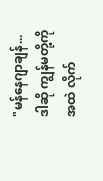"မန်နေဂျာချန်... ဒါဆို ကျွန်မတို့ကို အထဲ လိုက်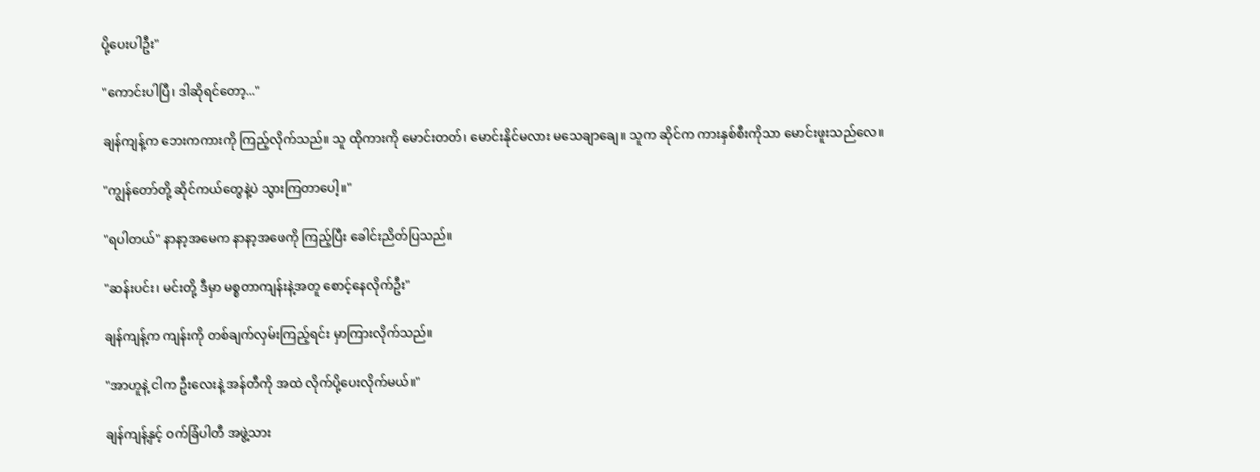ပို့ပေးပါဦး"

"ကောင်းပါပြီ၊ ဒါဆိုရင်တော့..."

ချန်ကျန့်က ဘေးကကားကို ကြည့်လိုက်သည်။ သူ ထိုကားကို မောင်းတတ်၊ မောင်းနိုင်မလား မသေချာချေ။ သူက ဆိုင်က ကားနှစ်စီးကိုသာ မောင်းဖူးသည်လေ။

"ကျွန်တော်တို့ ဆိုင်ကယ်တွေနဲ့ပဲ သွားကြတာပေါ့။"

"ရပါတယ်" နာနာ့အမေက နာနာ့အဖေကို ကြည့်ပြီး ခေါင်းညိတ်ပြသည်။

"ဆန်းပင်း၊ မင်းတို့ ဒီမှာ မစ္စတာကျန်းနဲ့အတူ စောင့်နေလိုက်ဦး"

ချန်ကျန့်က ကျန်းကို တစ်ချက်လှမ်းကြည့်ရင်း မှာကြားလိုက်သည်။

"အာဟူနဲ့ ငါက ဦးလေးနဲ့ အန်တီကို အထဲ လိုက်ပို့ပေးလိုက်မယ်။"

ချန်ကျန့်နှင့် ဝက်ခြံပါတီ အဖွဲ့သား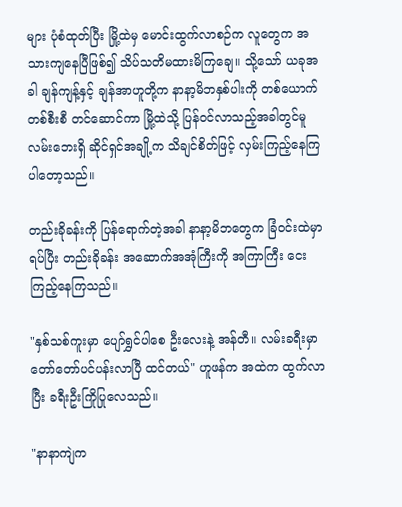များ ပုံစံထုတ်ပြီး မြို့ထဲမှ မောင်းထွက်လာစဉ်က လူတွေက အသားကျနေပြီဖြစ်၍ သိပ်သတိမထားမိကြချေ။ သို့သော် ယခုအခါ ချန်ကျန့်နှင့် ချန်အာဟူတို့က နာနာ့မိဘနှစ်ပါးကို တစ်ယောက်တစ်စီးစီ တင်ဆောင်ကာ မြို့ထဲသို့ ပြန်ဝင်လာသည့်အခါတွင်မူ လမ်းဘေးရှိ ဆိုင်ရှင်အချို့က သိချင်စိတ်ဖြင့် လှမ်းကြည့်နေကြပါတော့သည်။

တည်းခိုခန်းကို ပြန်ရောက်တဲ့အခါ နာနာ့မိဘတွေက ခြံဝင်းထဲမှာ ရပ်ပြီး တည်းခိုခန်း အဆောက်အအုံကြီးကို အကြာကြီး ငေးကြည့်နေကြသည်။

"နှစ်သစ်ကူးမှာ ပျော်ရွှင်ပါစေ ဦးလေးနဲ့ အန်တီ။ လမ်းခရီးမှာ တော်တော်ပင်ပန်းလာပြီ ထင်တယ်" ဟူဖန်က အထဲက ထွက်လာပြီး ခရီးဦးကြိုပြုလေသည်။

"နာနာကျဲက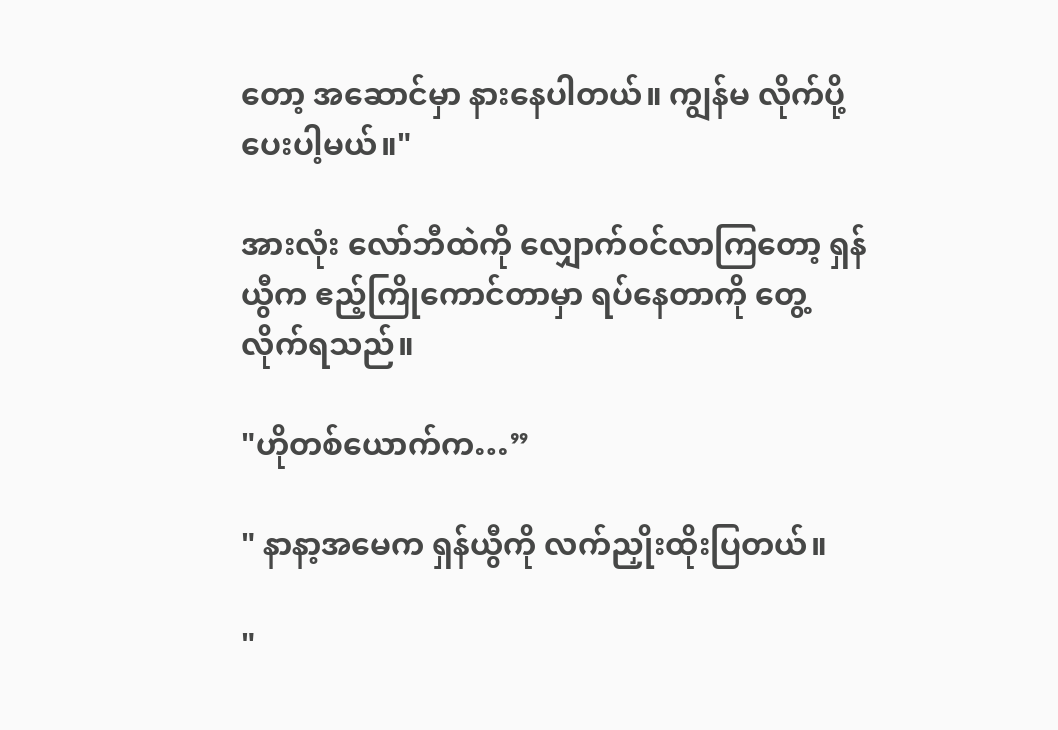တော့ အဆောင်မှာ နားနေပါတယ်။ ကျွန်မ လိုက်ပို့ပေးပါ့မယ်။"

အားလုံး လော်ဘီထဲကို လျှောက်ဝင်လာကြတော့ ရှန်ယွီက ဧည့်ကြိုကောင်တာမှာ ရပ်နေတာကို တွေ့လိုက်ရသည်။

"ဟိုတစ်ယောက်က…”

" နာနာ့အမေက ရှန်ယွီကို လက်ညှိုးထိုးပြတယ်။

"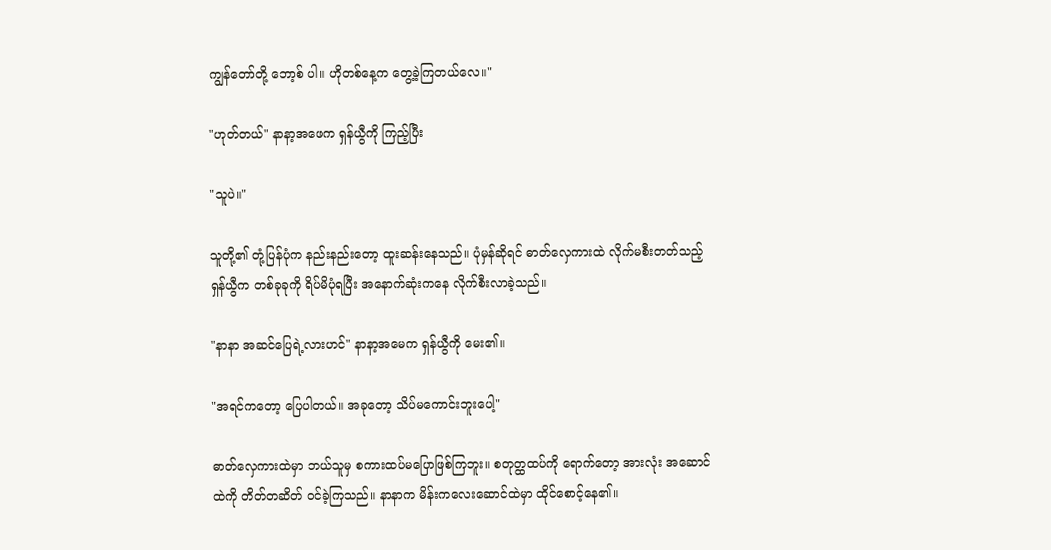ကျွန်တော်တို့ ဘော့စ် ပါ။ ဟိုတစ်နေ့က တွေ့ခဲ့ကြတယ်လေ။"

"ဟုတ်တယ်" နာနာ့အဖေက ရှန်ယွီကို ကြည့်ပြီး

"သူပဲ။"

သူတို့၏ တုံ့ပြန်ပုံက နည်းနည်းတော့ ထူးဆန်းနေသည်။ ပုံမှန်ဆိုရင် ဓာတ်လှေကားထဲ လိုက်မစီးတတ်သည့် ရှန်ယွီက တစ်ခုခုကို ရိပ်မိပုံရပြီး အနောက်ဆုံးကနေ လိုက်စီးလာခဲ့သည်။

"နာနာ အဆင်ပြေရဲ့လားဟင်" နာနာ့အမေက ရှန်ယွီကို မေး၏။

"အရင်ကတော့ ပြေပါတယ်။ အခုတော့ သိပ်မကောင်းဘူးပေါ့"

ဓာတ်လှေကားထဲမှာ ဘယ်သူမှ စကားထပ်မပြောဖြစ်ကြဘူး။ စတုတ္ထထပ်ကို ရောက်တော့ အားလုံး အဆောင်ထဲကို တိတ်တဆိတ် ဝင်ခဲ့ကြသည်။ နာနာက မိန်းကလေးဆောင်ထဲမှာ ထိုင်စောင့်နေ၏။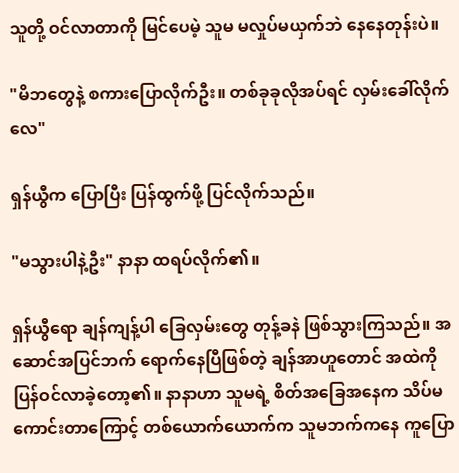သူတို့ ဝင်လာတာကို မြင်ပေမဲ့ သူမ မလှုပ်မယှက်ဘဲ နေနေတုန်းပဲ။

"မိဘတွေနဲ့ စကားပြောလိုက်ဦး။ တစ်ခုခုလိုအပ်ရင် လှမ်းခေါ်လိုက်လေ"

ရှန်ယွီက ပြောပြီး ပြန်ထွက်ဖို့ ပြင်လိုက်သည်။

"မသွားပါနဲ့ဦး" နာနာ ထရပ်လိုက်၏။

ရှန်ယွီရော ချန်ကျန့်ပါ ခြေလှမ်းတွေ တုန့်ခနဲ ဖြစ်သွားကြသည်။ အဆောင်အပြင်ဘက် ရောက်နေပြီဖြစ်တဲ့ ချန်အာဟူတောင် အထဲကို ပြန်ဝင်လာခဲ့တော့၏။ နာနာဟာ သူမရဲ့ စိတ်အခြေအနေက သိပ်မကောင်းတာကြောင့် တစ်ယောက်ယောက်က သူမဘက်ကနေ ကူပြော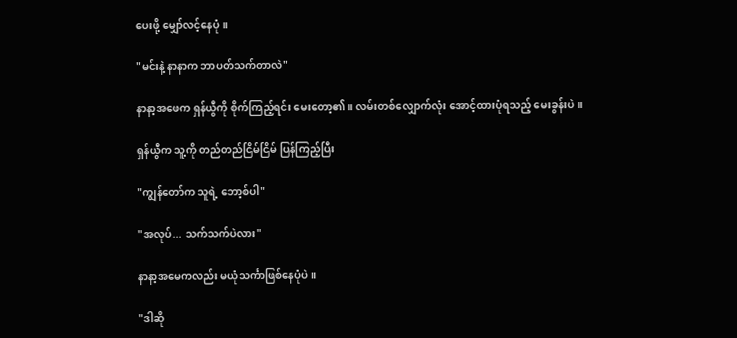ပေးဖို့ မျှော်လင့်နေပုံ။

"မင်းနဲ့ နာနာက ဘာပတ်သက်တာလဲ"

နာနာ့အဖေက ရှန်ယွီကို စိုက်ကြည့်ရင်း မေးတော့၏။ လမ်းတစ်လျှောက်လုံး အောင့်ထားပုံရသည့် မေးခွန်းပဲ။

ရှန်ယွီက သူ့ကို တည်တည်ငြိမ်ငြိမ် ပြန်ကြည့်ပြီး

"ကျွန်တော်က သူရဲ့ ဘော့စ်ပါ"

"အလုပ်... သက်သက်ပဲလား"

နာနာ့အမေကလည်း မယုံသင်္ကာဖြစ်နေပုံပဲ။

"ဒါဆို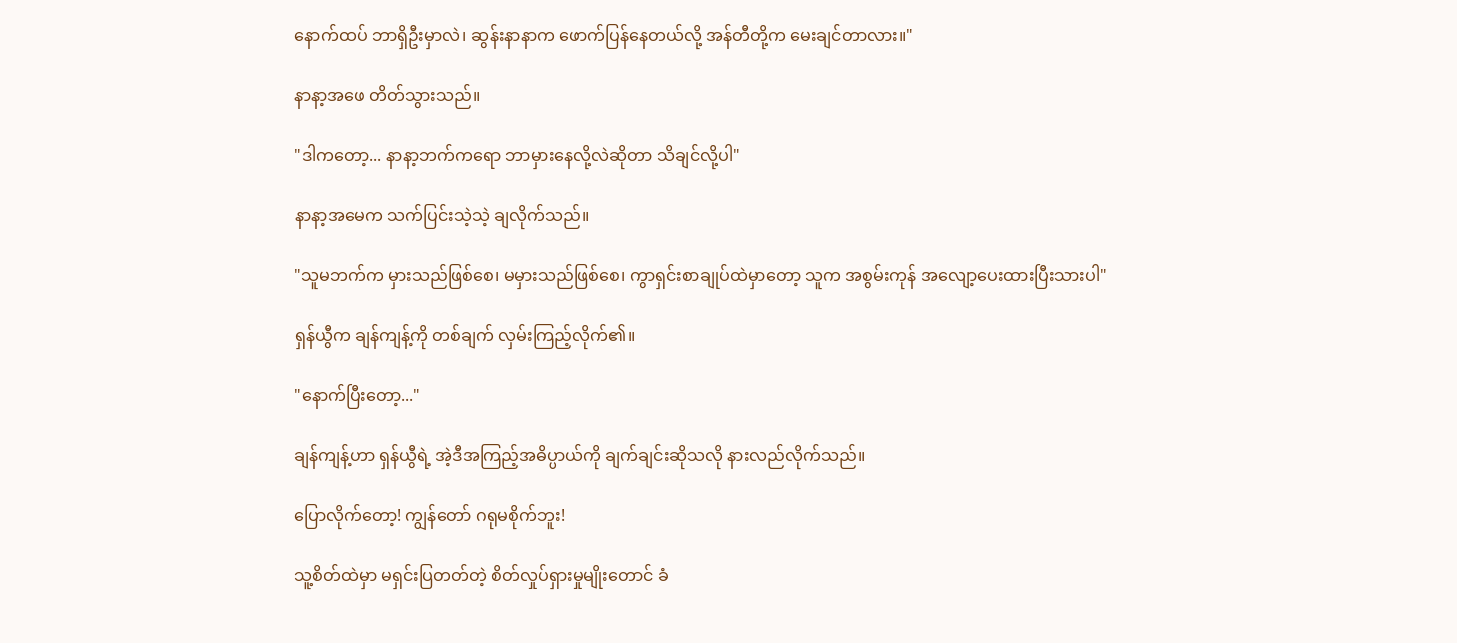နောက်ထပ် ဘာရှိဦးမှာလဲ၊ ဆွန်းနာနာက ဖောက်ပြန်နေတယ်လို့ အန်တီတို့က မေးချင်တာလား။"

နာနာ့အဖေ တိတ်သွားသည်။

"ဒါကတော့... နာနာ့ဘက်ကရော ဘာမှားနေလို့လဲဆိုတာ သိချင်လို့ပါ"

နာနာ့အမေက သက်ပြင်းသဲ့သဲ့ ချလိုက်သည်။

"သူမဘက်က မှားသည်ဖြစ်စေ၊ မမှားသည်ဖြစ်စေ၊ ကွာရှင်းစာချုပ်ထဲမှာတော့ သူက အစွမ်းကုန် အလျော့ပေးထားပြီးသားပါ"

ရှန်ယွီက ချန်ကျန့်ကို တစ်ချက် လှမ်းကြည့်လိုက်၏။

"နောက်ပြီးတော့..."

ချန်ကျန့်ဟာ ရှန်ယွီရဲ့ အဲ့ဒီအကြည့်အဓိပ္ပာယ်ကို ချက်ချင်းဆိုသလို နားလည်လိုက်သည်။

ပြောလိုက်တော့! ကျွန်တော် ဂရုမစိုက်ဘူး!

သူ့စိတ်ထဲမှာ မရှင်းပြတတ်တဲ့ စိတ်လှုပ်ရှားမှုမျိုးတောင် ခံ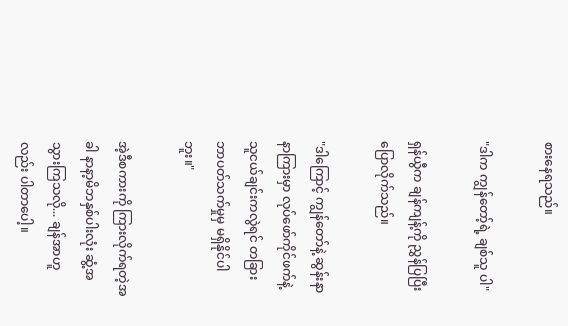စားနေရသည်။

"ဒါက ကျွန်တော့်ရဲ့ ချစ်သူ ပါ"

ရှန်ယွီက ချန်ကျန့်ကို ညွှန်ပြပြီး ပြောလိုက်သည်။

"ဒါကြောင့် ကျွန်တော်နဲ့ ဆွန်းနာနာကြားမှာ လုပ်ဖော်ကိုင်ဖက်နဲ့ သူငယ်ချင်းကလွဲရင် တခြား ဘာပတ်သက်မှုမှ မရှိနိုင်ပါဘူး။"

အဲ့ဒီစကားကို ကြားလိုက်ရတဲ့အခါ နာနာ့မိဘနှစ်ပါးလုံး ဆွံ့အသွားကြသလို... ချန်အာဟူလည်း ပါတာပေါ့။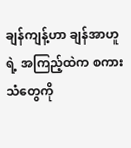ချန်ကျန့်ဟာ ချန်အာဟူရဲ့ အကြည့်ထဲက စကားသံတွေကို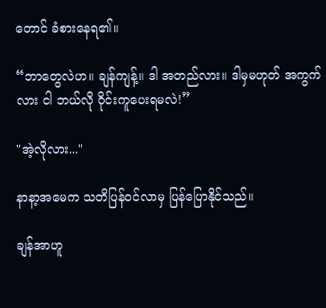တောင် ခံစားနေရ၏။

“ဘာတွေလဲဟ။ ချန်ကျန့်။ ဒါ အတည်လား။ ဒါမှမဟုတ် အကွက်လား ငါ ဘယ်လို ဝိုင်းကူပေးရမလဲ!”

"အဲ့လိုလား..."

နာနာ့အမေက သတိပြန်ဝင်လာမှ ပြန်ပြောနိုင်သည်။

ချန်အာဟူ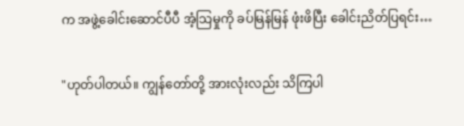က အဖွဲ့ခေါင်းဆောင်ပီပီ အံ့သြမှုကို ခပ်မြန်မြန် ဖုံးဖိပြီး ခေါင်းညိတ်ပြရင်း…

"ဟုတ်ပါတယ်။ ကျွန်တော်တို့ အားလုံးလည်း သိကြပါ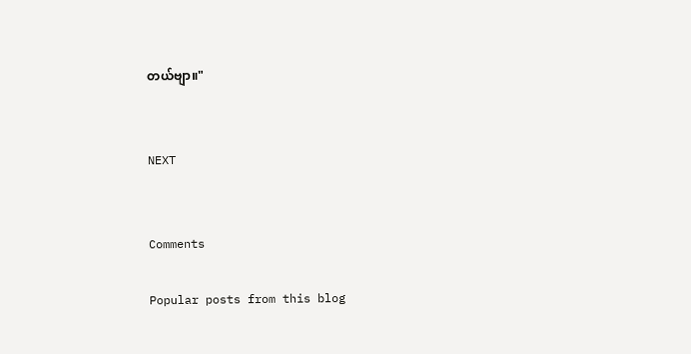တယ်ဗျာ။"


NEXT


Comments

Popular posts from this blog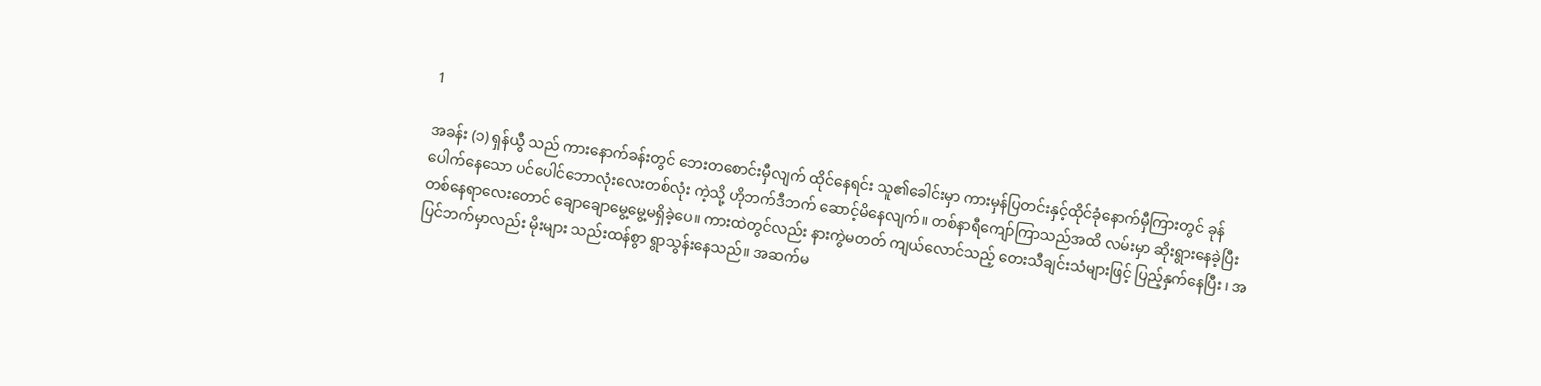1

အခန်း (၁) ရှန်ယွီ သည် ကားနောက်ခန်းတွင် ဘေးတစောင်းမှီလျက် ထိုင်နေရင်း သူ၏ခေါင်းမှာ ကားမှန်ပြတင်းနှင့်ထိုင်ခုံနောက်မှီကြားတွင် ခုန်ပေါက်နေသော ပင်ပေါင်ဘောလုံးလေးတစ်လုံး ကဲ့သို့ ဟိုဘက်ဒီဘက် ဆောင့်မိနေလျက်။ တစ်နာရီကျော်ကြာသည်အထိ လမ်းမှာ ဆိုးရွားနေခဲ့ပြီး တစ်နေရာလေးတောင် ချောချောမွေ့မွေ့မရှိခဲ့ပေ။ ကားထဲတွင်လည်း နားကွဲမတတ် ကျယ်လောင်သည့် တေးသီချင်းသံများဖြင့် ပြည့်နှက်နေပြီး ၊ အပြင်ဘက်မှာလည်း မိုးများ သည်းထန်စွာ ရွာသွန်းနေသည်။ အဆက်မ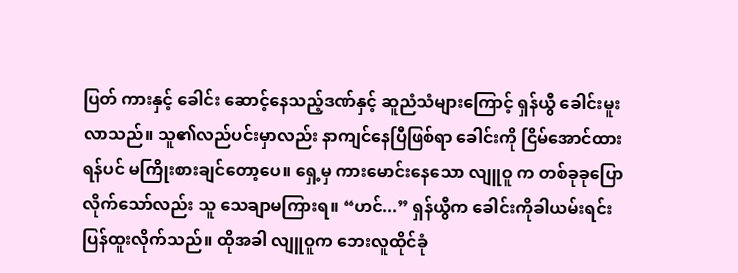ပြတ် ကားနှင့် ခေါင်း ဆောင့်နေသည့်ဒဏ်နှင့် ဆူညံသံများကြောင့် ရှန်ယွီ ခေါင်းမူးလာသည်။ သူ၏လည်ပင်းမှာလည်း နာကျင်နေပြီဖြစ်ရာ ခေါင်းကို ငြိမ်အောင်ထားရန်ပင် မကြိုးစားချင်တော့ပေ။ ရှေ့မှ ကားမောင်းနေသော လျူဝူ က တစ်ခုခုပြောလိုက်သော်လည်း သူ သေချာမကြားရ။ “ဟင်...” ရှန်ယွီက ခေါင်းကိုခါယမ်းရင်း ပြန်ထူးလိုက်သည်။ ထိုအခါ လျူဝူက ဘေးလူထိုင်ခုံ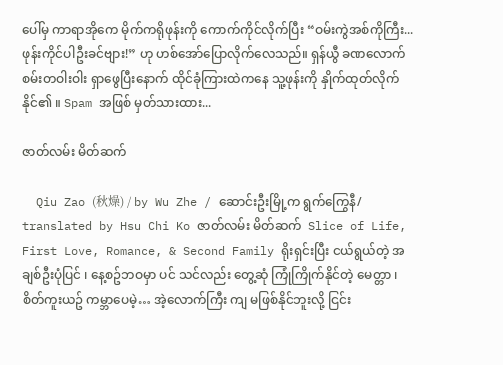ပေါ်မှ ကာရာအိုကေ မိုက်ကရိုဖုန်းကို ကောက်ကိုင်လိုက်ပြီး “ဝမ်းကွဲအစ်ကိုကြီး... ဖုန်းကိုင်ပါဦးခင်ဗျား!” ဟု ဟစ်အော်ပြောလိုက်လေသည်။ ရှန်ယွီ ခဏလောက် စမ်းတဝါးဝါး ရှာဖွေပြီးနောက် ထိုင်ခုံကြားထဲကနေ သူ့ဖုန်းကို နှိုက်ထုတ်လိုက်နိုင်၏ ။ Spam အဖြစ် မှတ်သားထား...

ဇာတ်လမ်း မိတ်ဆက်

  Qiu Zao (秋燥) / by Wu Zhe / ဆောင်းဦးမြို့က ရွက်ကြွေနီ/ translated by Hsu Chi Ko ဇာတ်လမ်း မိတ်ဆက်  Slice of Life, First Love, Romance, & Second Family ရိုးရှင်းပြီး ငယ်ရွယ်တဲ့ အချစ်ဦးပုံပြင် ၊ နေ့စဥ်ဘဝမှာ ပင် သင်လည်း တွေ့ဆုံ ကြုံကြိုက်နိုင်တဲ့ မေတ္တာ ၊  စိတ်ကူးယဥ် ကမ္ဘာပေမဲ့… အဲ့လောက်ကြီး ကျ မဖြစ်နိုင်ဘူးလို့ ငြင်း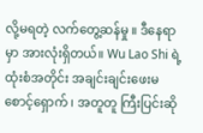လို့မရတဲ့ လက်တွေ့ဆန်မှု ။ ဒီနေရာမှာ အားလုံးရှိတယ်။ Wu Lao Shi ရဲ့ ထုံးစံအတိုင်း အချင်းချင်းဖေးမ စောင့်‌ရှောက် ၊ အတူတူ ကြီးပြင်းဆို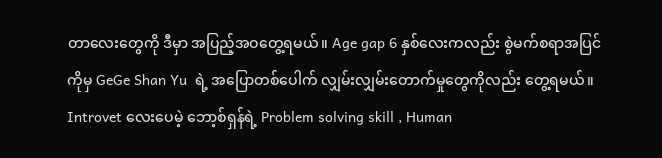တာလေးတွေကို ဒီမှာ အပြည့်အဝတွေ့ရမယ်။ Age gap 6 နှစ်လေးကလည်း စွဲမက်စရာအပြင်ကိုမှ GeGe Shan Yu  ရဲ့ အပြောတစ်ပေါက် လျှမ်းလျှမ်းတောက်မှုတွေကိုလည်း တွေ့ရမယ်။ Introvet လေးပေမဲ့ ဘော့စ်ရှန်ရဲ့ Problem solving skill , Human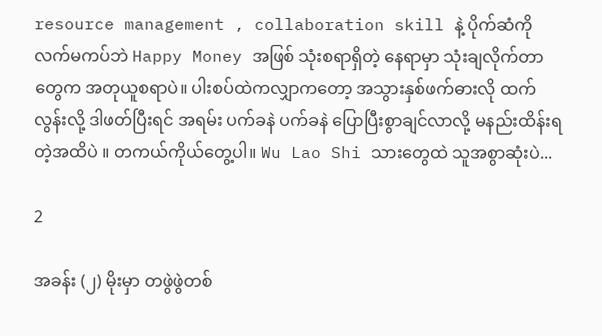resource management , collaboration skill နဲ့ ပိုက်ဆံကို လက်မကပ်ဘဲ Happy Money အဖြစ် သုံးစရာရှိတဲ့ နေရာမှာ သုံးချလိုက်တာတွေက အတုယူစရာပဲ။ ပါးစပ်ထဲကလျှာကတော့ အသွားနှစ်ဖက်ဓားလို ထက်လွန်းလို့ ဒါဖတ်ပြီးရင် အရမ်း ပက်ခနဲ ပက်ခနဲ ပြောပြီးစွာချင်လာလို့ မနည်းထိန်းရတဲ့အထိပဲ ။ တကယ်ကိုယ်တွေ့ပါ။ Wu Lao Shi သားတွေထဲ သူအစွာဆုံးပဲ...

2

အခန်း (၂) မိုးမှာ တဖွဲဖွဲတစ်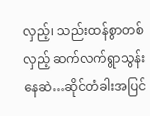လှည့်၊ သည်းထန်စွာတစ်လှည့် ဆက်လက်ရွာသွန်းနေဆဲ…ဆိုင်တံခါးအပြင်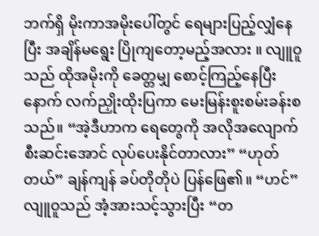ဘက်ရှိ မိုးကာအမိုးပေါ်တွင် ရေများပြည့်လျှံနေပြီး အချိန်မရွေး ပြိုကျတော့မည့်အလား ။ လျူဝူသည် ထိုအမိုးကို ခေတ္တမျှ စောင့်ကြည့်နေပြီးနောက် လက်ညှိုးထိုးပြကာ မေးမြန်းစူးစမ်းခန်းစသည်။ “အဲ့ဒီဟာက ရေတွေကို အလိုအလျောက် စီးဆင်းအောင် လုပ်ပေးနိုင်တာလား” “ဟုတ်တယ်” ချန်ကျန် ခပ်တိုတိုပဲ ပြန်ဖြေ၏။ “ဟင်” လျူဝူသည် အံ့အားသင့်သွားပြီး “တ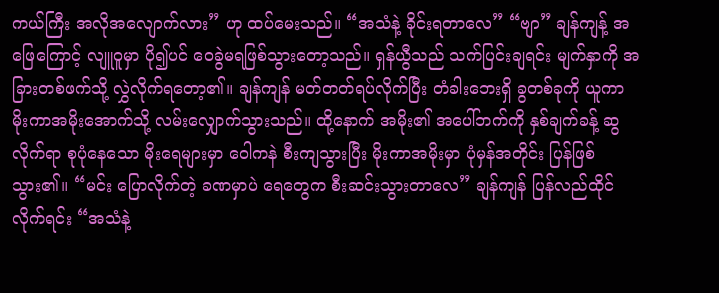ကယ်ကြီး အလိုအလျောက်လား” ဟု ထပ်မေးသည်။ “အသံနဲ့ ခိုင်းရတာလေ” “ဗျာ” ချန်ကျန့် အဖြေကြောင့် လျူဝူမှာ ပို၍ပင် ဝေခွဲမရဖြစ်သွားတော့သည်။ ရှန်ယွီသည် သက်ပြင်းချရင်း မျက်နှာကို အခြားတစ်ဖက်သို့ လွှဲလိုက်ရ‌တော့၏။ ချန်ကျန် မတ်တတ်ရပ်လိုက်ပြီး တံခါးဘေးရှိ ခွတစ်ခုကို ယူကာ မိုးကာအမိုးအောက်သို့ လမ်းလျှောက်သွားသည်။ ထို့နောက် အမိုး၏ အပေါ်ဘက်ကို နှစ်ချက်ခန့် ဆွလိုက်ရာ စုပုံနေသော မိုးရေများမှာ ဝေါကနဲ စီးကျသွားပြီး မိုးကာအမိုးမှာ ပုံမှန်အတိုင်း ပြန်ဖြစ်သွား၏။ “မင်း ပြောလိုက်တဲ့ ခဏမှာပဲ ရေတွေက စီးဆင်းသွားတာလေ” ချန်ကျန် ပြန်လည်ထိုင်လိုက်ရင်း “အသံနဲ့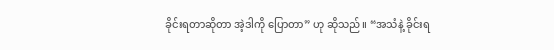ခိုင်းရတာဆိုတာ အဲ့ဒါကို ပြောတာ” ဟု ဆိုသည်။ “အသံနဲ့ ခိုင်းရ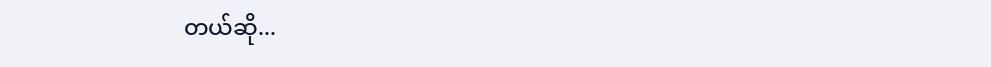တယ်ဆို...